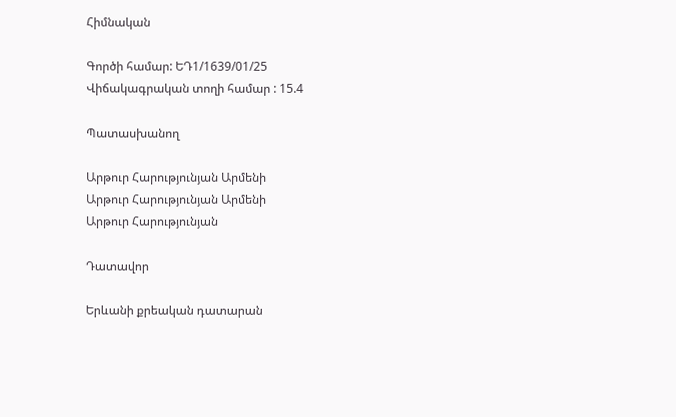Հիմնական

Գործի համար: ԵԴ1/1639/01/25
Վիճակագրական տողի համար : 15.4

Պատասխանող

Արթուր Հարությունյան Արմենի
Արթուր Հարությունյան Արմենի
Արթուր Հարությունյան

Դատավոր

Երևանի քրեական դատարան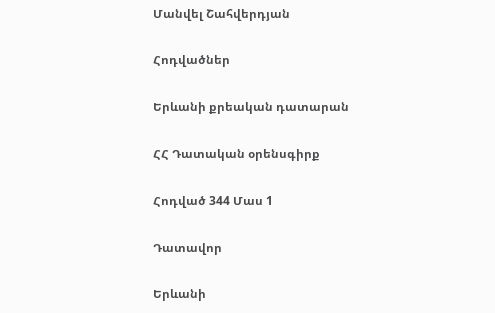Մանվել Շահվերդյան

Հոդվածներ

Երևանի քրեական դատարան

ՀՀ Դատական օրենսգիրք

Հոդված 344 Մաս 1

Դատավոր

Երևանի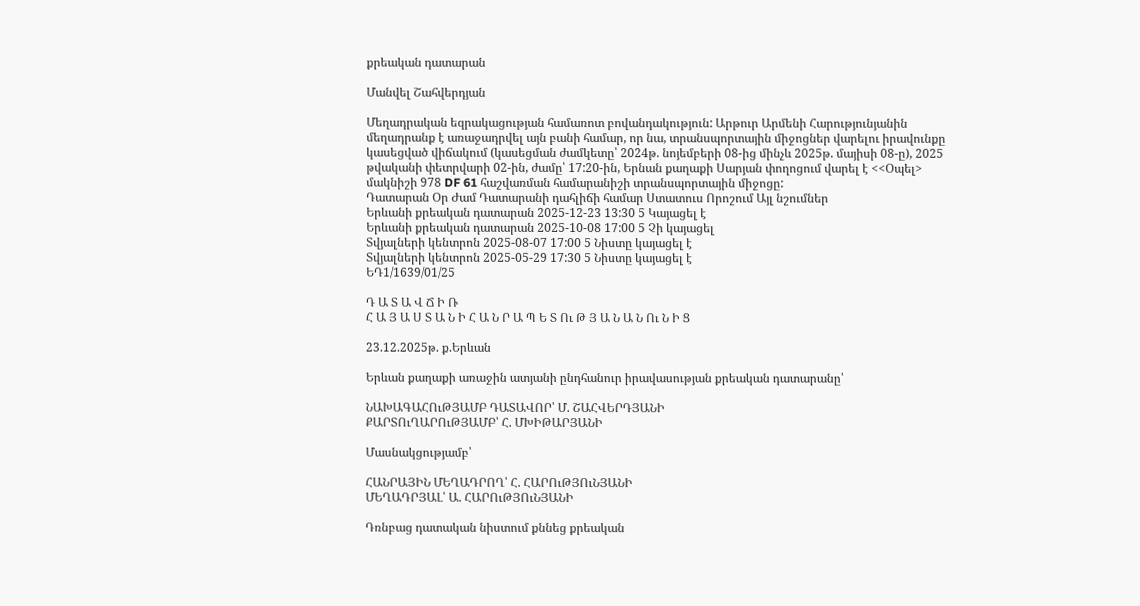քրեական դատարան

Մանվել Շահվերդյան

Մեղադրական եզրակացության համառոտ բովանդակություն: Արթուր Արմենի Հարությունյանին մեղադրանք է առաջադրվել այն բանի համար, որ նա, տրանսպորտային միջոցներ վարելու իրավունքը կասեցված վիճակում (կասեցման ժամկետը՝ 2024թ. նոյեմբերի 08-ից մինչև 2025թ. մայիսի 08-ը), 2025 թվականի փետրվարի 02-ին, ժամը՝ 17:20-ին, Երնան քաղաքի Սարյան փողոցում վարել է <<Օպել> մակնիշի 978 DF 61 հաշվառման համարանիշի տրանսպորտային միջոցը:
Դատարան Օր Ժամ Դատարանի դահլիճի համար Ստատուս Որոշում Այլ նշումներ
Երևանի քրեական դատարան 2025-12-23 13:30 5 Կայացել է
Երևանի քրեական դատարան 2025-10-08 17:00 5 Չի կայացել
Տվյալների կենտրոն 2025-08-07 17:00 5 Նիստը կայացել է
Տվյալների կենտրոն 2025-05-29 17:30 5 Նիստը կայացել է
ԵԴ1/1639/01/25

Դ Ա Տ Ա Վ Ճ Ի Ռ
Հ Ա Յ Ա Ս Տ Ա Ն Ի Հ Ա Ն Ր Ա Պ Ե Տ Ու Թ Յ Ա Ն Ա Ն Ու Ն Ի Ց

23.12.2025թ. ք.Երևան

Երևան քաղաքի առաջին ատյանի ընդհանուր իրավասության քրեական դատարանը՝

ՆԱԽԱԳԱՀՈւԹՅԱՄԲ ԴԱՏԱՎՈՐ՝ Մ. ՇԱՀՎԵՐԴՅԱՆԻ
ՔԱՐՏՈւՂԱՐՈւԹՅԱՄԲ՝ Հ. ՄԽԻԹԱՐՅԱՆԻ

Մասնակցությամբ՝

ՀԱՆՐԱՅԻՆ ՄԵՂԱԴՐՈՂ՝ Հ. ՀԱՐՈւԹՅՈւՆՅԱՆԻ
ՄԵՂԱԴՐՅԱԼ՝ Ա. ՀԱՐՈւԹՅՈւՆՅԱՆԻ

Դռնբաց դատական նիստում քննեց քրեական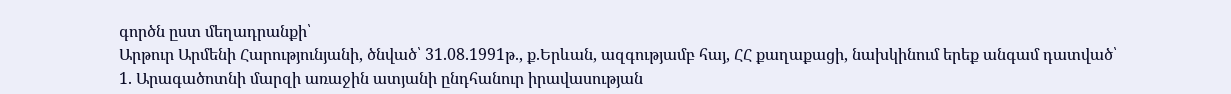գործն ըստ մեղադրանքի՝
Արթուր Արմենի Հարությունյանի, ծնված՝ 31.08.1991թ., ք.Երևան, ազգությամբ հայ, ՀՀ քաղաքացի, նախկինում երեք անգամ դատված՝
1. Արագածոտնի մարզի առաջին ատյանի ընդհանուր իրավասության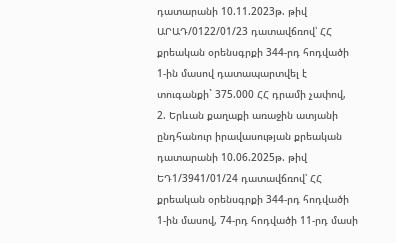դատարանի 10.11.2023թ. թիվ ԱՐԱԴ/0122/01/23 դատավճռով՝ ՀՀ քրեական օրենսգրքի 344-րդ հոդվածի 1-ին մասով դատապարտվել է տուգանքի` 375.000 ՀՀ դրամի չափով,
2. Երևան քաղաքի առաջին ատյանի ընդհանուր իրավասության քրեական դատարանի 10.06.2025թ. թիվ ԵԴ1/3941/01/24 դատավճռով՝ ՀՀ քրեական օրենսգրքի 344-րդ հոդվածի 1-ին մասով, 74-րդ հոդվածի 11-րդ մասի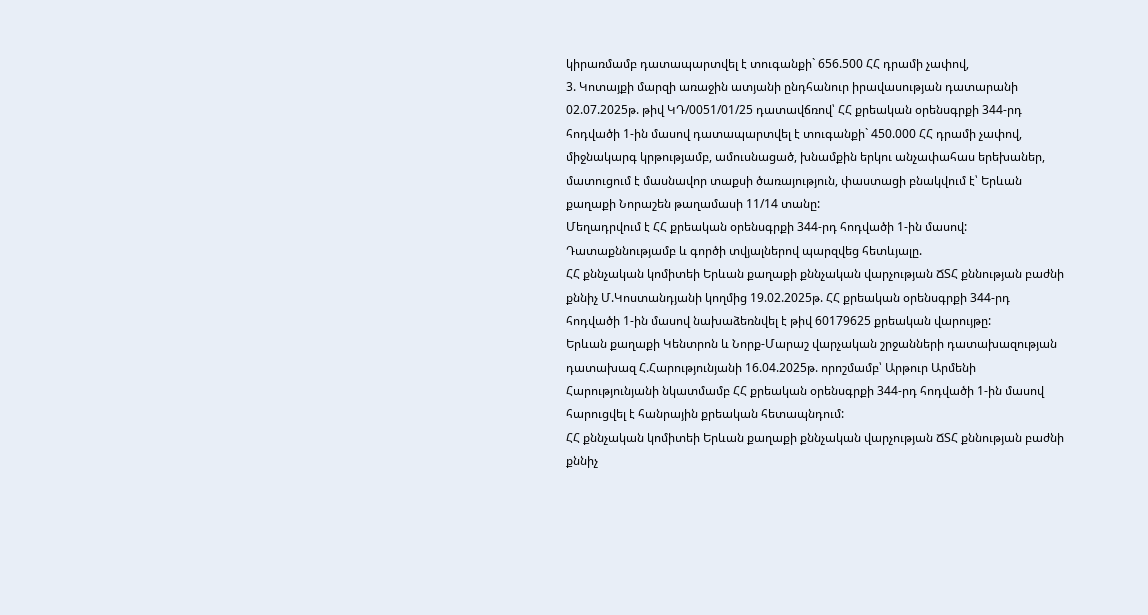կիրառմամբ դատապարտվել է տուգանքի` 656.500 ՀՀ դրամի չափով,
3. Կոտայքի մարզի առաջին ատյանի ընդհանուր իրավասության դատարանի 02.07.2025թ. թիվ ԿԴ/0051/01/25 դատավճռով՝ ՀՀ քրեական օրենսգրքի 344-րդ հոդվածի 1-ին մասով դատապարտվել է տուգանքի` 450.000 ՀՀ դրամի չափով, միջնակարգ կրթությամբ, ամուսնացած, խնամքին երկու անչափահաս երեխաներ, մատուցում է մասնավոր տաքսի ծառայություն, փաստացի բնակվում է՝ Երևան քաղաքի Նորաշեն թաղամասի 11/14 տանը:
Մեղադրվում է ՀՀ քրեական օրենսգրքի 344-րդ հոդվածի 1-ին մասով:
Դատաքննությամբ և գործի տվյալներով պարզվեց հետևյալը.
ՀՀ քննչական կոմիտեի Երևան քաղաքի քննչական վարչության ՃՏՀ քննության բաժնի քննիչ Մ.Կոստանդյանի կողմից 19.02.2025թ. ՀՀ քրեական օրենսգրքի 344-րդ հոդվածի 1-ին մասով նախաձեռնվել է թիվ 60179625 քրեական վարույթը:
Երևան քաղաքի Կենտրոն և Նորք-Մարաշ վարչական շրջանների դատախազության դատախազ Հ.Հարությունյանի 16.04.2025թ. որոշմամբ՝ Արթուր Արմենի Հարությունյանի նկատմամբ ՀՀ քրեական օրենսգրքի 344-րդ հոդվածի 1-ին մասով հարուցվել է հանրային քրեական հետապնդում:
ՀՀ քննչական կոմիտեի Երևան քաղաքի քննչական վարչության ՃՏՀ քննության բաժնի քննիչ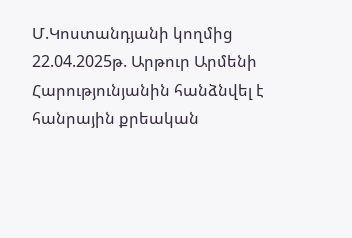Մ.Կոստանդյանի կողմից 22.04.2025թ. Արթուր Արմենի Հարությունյանին հանձնվել է հանրային քրեական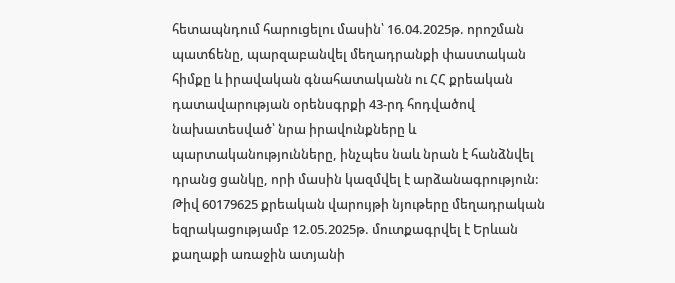հետապնդում հարուցելու մասին՝ 16.04.2025թ. որոշման պատճենը, պարզաբանվել մեղադրանքի փաստական հիմքը և իրավական գնահատականն ու ՀՀ քրեական դատավարության օրենսգրքի 43-րդ հոդվածով նախատեսված՝ նրա իրավունքները և պարտականությունները, ինչպես նաև նրան է հանձնվել դրանց ցանկը, որի մասին կազմվել է արձանագրություն:
Թիվ 60179625 քրեական վարույթի նյութերը մեղադրական եզրակացությամբ 12.05.2025թ. մուտքագրվել է Երևան քաղաքի առաջին ատյանի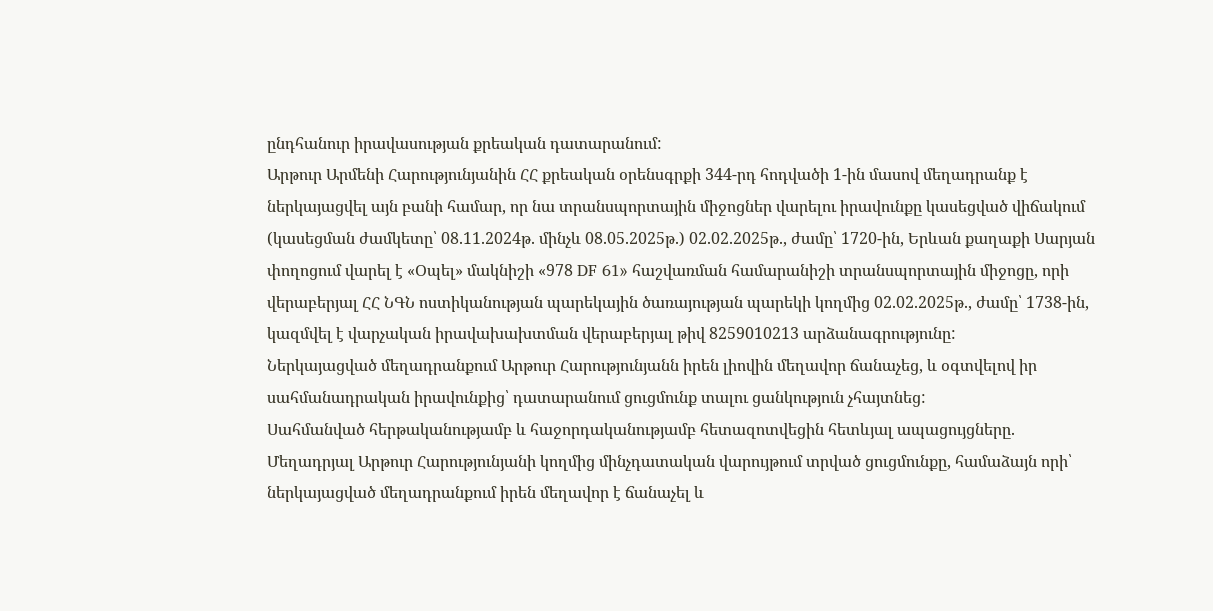ընդհանուր իրավասության քրեական դատարանում:
Արթուր Արմենի Հարությունյանին ՀՀ քրեական օրենսգրքի 344-րդ հոդվածի 1-ին մասով մեղադրանք է ներկայացվել այն բանի համար, որ նա տրանսպորտային միջոցներ վարելու իրավունքը կասեցված վիճակում (կասեցման ժամկետը՝ 08.11.2024թ. մինչև 08.05.2025թ.) 02.02.2025թ., ժամը՝ 1720-ին, Երևան քաղաքի Սարյան փողոցում վարել է «Օպել» մակնիշի «978 DF 61» հաշվառման համարանիշի տրանսպորտային միջոցը, որի վերաբերյալ ՀՀ ՆԳՆ ոստիկանության պարեկային ծառայության պարեկի կողմից 02.02.2025թ., ժամը՝ 1738-ին, կազմվել է վարչական իրավախախտման վերաբերյալ թիվ 8259010213 արձանագրությունը:
Ներկայացված մեղադրանքում Արթուր Հարությունյանն իրեն լիովին մեղավոր ճանաչեց, և օգտվելով իր սահմանադրական իրավունքից՝ դատարանում ցուցմունք տալու ցանկություն չհայտնեց:
Սահմանված հերթականությամբ և հաջորդականությամբ հետազոտվեցին հետևյալ ապացույցները.
Մեղադրյալ Արթուր Հարությունյանի կողմից մինչդատական վարույթում տրված ցուցմունքը, համաձայն որի՝ ներկայացված մեղադրանքում իրեն մեղավոր է ճանաչել և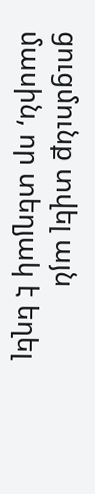ցուցմունք տվել այն մասին, որ տեղյակ է եղել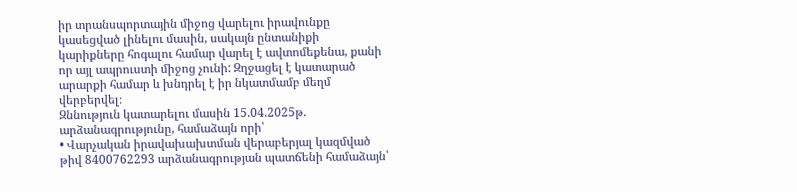իր տրանսպորտային միջոց վարելու իրավունքը կասեցված լինելու մասին, սակայն ընտանիքի կարիքները հոգալու համար վարել է ավտոմեքենա, քանի որ այլ ապրուստի միջոց չունի: Զղջացել է կատարած արարքի համար և խնդրել է իր նկատմամբ մեղմ վերբերվել։
Զննություն կատարելու մասին 15.04.2025թ. արձանագրությունը, համաձայն որի՝
• Վարչական իրավախախտման վերաբերյալ կազմված թիվ 8400762293 արձանագրության պատճենի համաձայն՝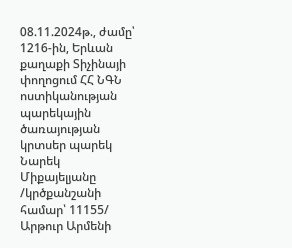08.11.2024թ., ժամը՝ 1216-ին, Երևան քաղաքի Տիչինայի փողոցում ՀՀ ՆԳՆ ոստիկանության պարեկային ծառայության կրտսեր պարեկ Նարեկ Միքայելյանը /կրծքանշանի համար՝ 11155/ Արթուր Արմենի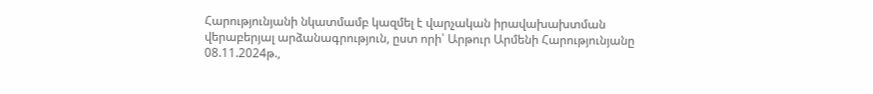Հարությունյանի նկատմամբ կազմել է վարչական իրավախախտման վերաբերյալ արձանագրություն, ըստ որի՝ Արթուր Արմենի Հարությունյանը 08.11.2024թ.,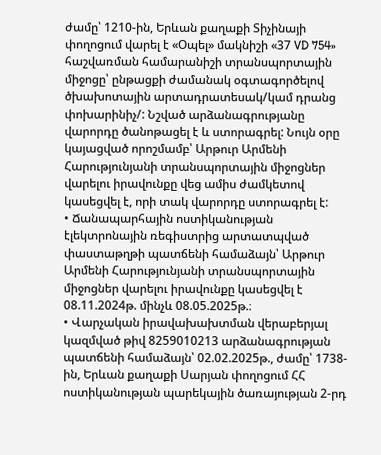ժամը՝ 1210-ին, Երևան քաղաքի Տիչինայի փողոցում վարել է «Օպել» մակնիշի «37 VD 754» հաշվառման համարանիշի տրանսպորտային միջոցը՝ ընթացքի ժամանակ օգտագործելով ծխախոտային արտադրատեսակ/կամ դրանց փոխարինիչ/: Նշված արձանագրությանը վարորդը ծանոթացել է և ստորագրել: Նույն օրը կայացված որոշմամբ՝ Արթուր Արմենի Հարությունյանի տրանսպորտային միջոցներ վարելու իրավունքը վեց ամիս ժամկետով կասեցվել է, որի տակ վարորդը ստորագրել է:
• Ճանապարհային ոստիկանության էլեկտրոնային ռեգիստրից արտատպված փաստաթղթի պատճենի համաձայն՝ Արթուր Արմենի Հարությունյանի տրանսպորտային միջոցներ վարելու իրավունքը կասեցվել է 08.11.2024թ. մինչև 08.05.2025թ.։
• Վարչական իրավախախտման վերաբերյալ կազմված թիվ 8259010213 արձանագրության պատճենի համաձայն՝ 02.02.2025թ., ժամը՝ 1738-ին, Երևան քաղաքի Սարյան փողոցում ՀՀ ոստիկանության պարեկային ծառայության 2-րդ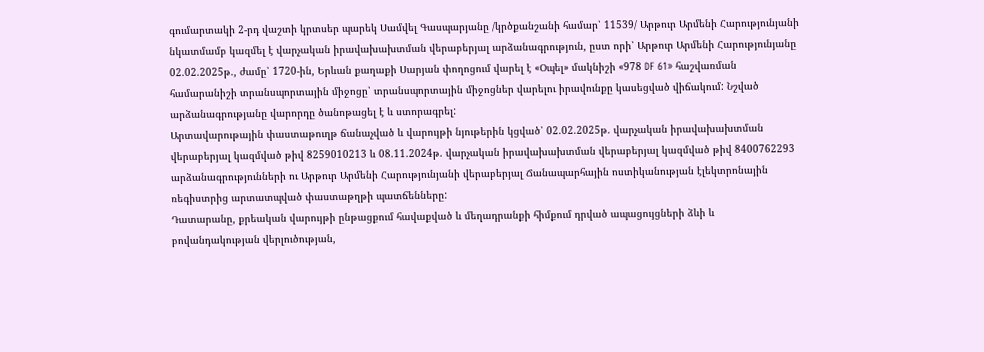գումարտակի 2-րդ վաշտի կրտսեր պարեկ Սամվել Գասպարյանը /կրծքանշանի համար՝ 11539/ Արթուր Արմենի Հարությունյանի նկատմամբ կազմել է վարչական իրավախախտման վերաբերյալ արձանագրություն, ըստ որի՝ Արթուր Արմենի Հարությունյանը 02.02.2025թ., ժամը՝ 1720-ին, Երևան քաղաքի Սարյան փողոցում վարել է «Օպել» մակնիշի «978 DF 61» հաշվառման համարանիշի տրանսպորտային միջոցը՝ տրանսպորտային միջոցներ վարելու իրավունքը կասեցված վիճակում: Նշված արձանագրությանը վարորդը ծանոթացել է և ստորագրել:
Արտավարութային փաստաթուղթ ճանաչված և վարույթի նյութերին կցված՝ 02.02.2025թ. վարչական իրավախախտման վերաբերյալ կազմված թիվ 8259010213 և 08.11.2024թ. վարչական իրավախախտման վերաբերյալ կազմված թիվ 8400762293 արձանագրությունների ու Արթուր Արմենի Հարությունյանի վերաբերյալ Ճանապարհային ոստիկանության էլեկտրոնային ռեգիստրից արտատպված փաստաթղթի պատճենները:
Դատարանը, քրեական վարույթի ընթացքում հավաքված և մեղադրանքի հիմքում դրված ապացույցների ձևի և բովանդակության վերլուծության,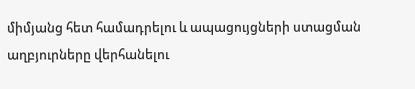միմյանց հետ համադրելու և ապացույցների ստացման աղբյուրները վերհանելու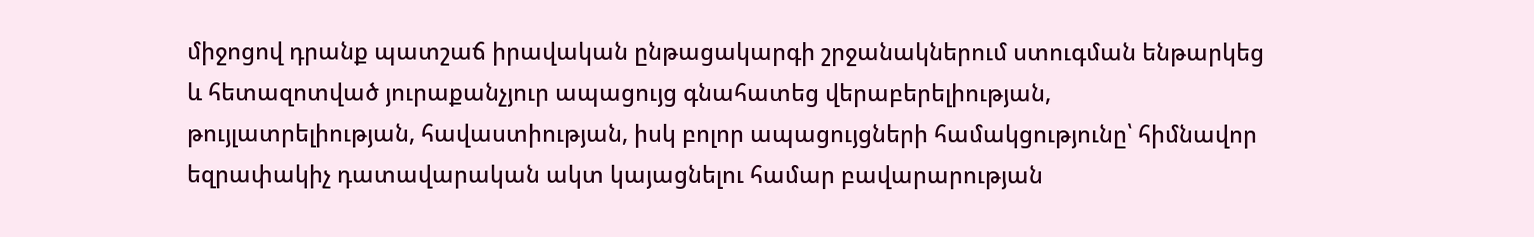միջոցով դրանք պատշաճ իրավական ընթացակարգի շրջանակներում ստուգման ենթարկեց և հետազոտված յուրաքանչյուր ապացույց գնահատեց վերաբերելիության, թույլատրելիության, հավաստիության, իսկ բոլոր ապացույցների համակցությունը՝ հիմնավոր եզրափակիչ դատավարական ակտ կայացնելու համար բավարարության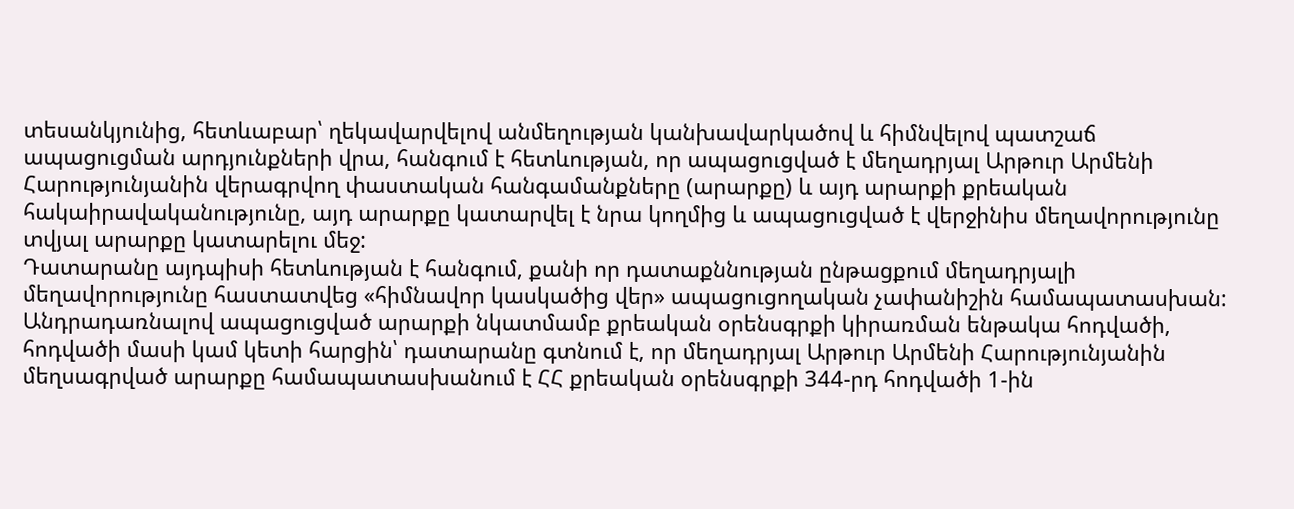տեսանկյունից, հետևաբար՝ ղեկավարվելով անմեղության կանխավարկածով և հիմնվելով պատշաճ ապացուցման արդյունքների վրա, հանգում է հետևության, որ ապացուցված է մեղադրյալ Արթուր Արմենի Հարությունյանին վերագրվող փաստական հանգամանքները (արարքը) և այդ արարքի քրեական հակաիրավականությունը, այդ արարքը կատարվել է նրա կողմից և ապացուցված է վերջինիս մեղավորությունը տվյալ արարքը կատարելու մեջ:
Դատարանը այդպիսի հետևության է հանգում, քանի որ դատաքննության ընթացքում մեղադրյալի մեղավորությունը հաստատվեց «հիմնավոր կասկածից վեր» ապացուցողական չափանիշին համապատասխան:
Անդրադառնալով ապացուցված արարքի նկատմամբ քրեական օրենսգրքի կիրառման ենթակա հոդվածի, հոդվածի մասի կամ կետի հարցին՝ դատարանը գտնում է, որ մեղադրյալ Արթուր Արմենի Հարությունյանին մեղսագրված արարքը համապատասխանում է ՀՀ քրեական օրենսգրքի 344-րդ հոդվածի 1-ին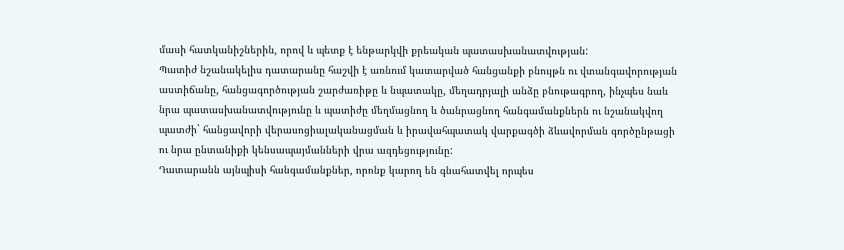մասի հատկանիշներին, որով և պետք է ենթարկվի քրեական պատասխանատվության:
Պատիժ նշանակելիս դատարանը հաշվի է առնում կատարված հանցանքի բնույթն ու վտանգավորության աստիճանը, հանցագործության շարժառիթը և նպատակը, մեղադրյալի անձը բնութագրող, ինչպես նաև նրա պատասխանատվությունը և պատիժը մեղմացնող և ծանրացնող հանգամանքներն ու նշանակվող պատժի` հանցավորի վերասոցիալականացման և իրավահպատակ վարքագծի ձևավորման գործընթացի ու նրա ընտանիքի կենսապայմանների վրա ազդեցությունը:
Դատարանն այնպիսի հանգամանքներ, որոնք կարող են գնահատվել որպես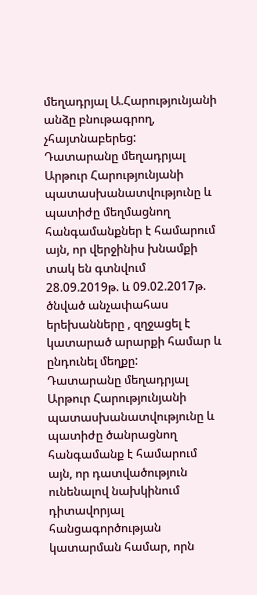մեղադրյալ Ա.Հարությունյանի անձը բնութագրող, չհայտնաբերեց:
Դատարանը մեղադրյալ Արթուր Հարությունյանի պատասխանատվությունը և պատիժը մեղմացնող հանգամանքներ է համարում այն, որ վերջինիս խնամքի տակ են գտնվում 28.09.2019թ. և 09.02.2017թ. ծնված անչափահաս երեխանները , զղջացել է կատարած արարքի համար և ընդունել մեղքը:
Դատարանը մեղադրյալ Արթուր Հարությունյանի պատասխանատվությունը և պատիժը ծանրացնող հանգամանք է համարում այն, որ դատվածություն ունենալով նախկինում դիտավորյալ հանցագործության կատարման համար, որն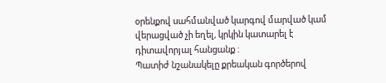օրենքով սահմանված կարգով մարված կամ վերացված չի եղել, կրկին կատարել է դիտավորյալ հանցանք :
Պատիժ նշանակելը քրեական գործերով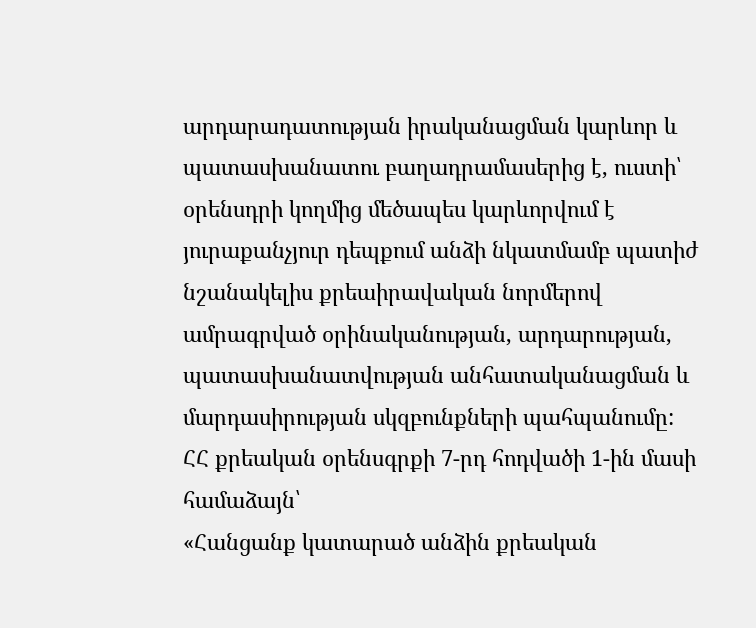արդարադատության իրականացման կարևոր և պատասխանատու բաղադրամասերից է, ուստի՝ օրենսդրի կողմից մեծապես կարևորվում է յուրաքանչյուր դեպքում անձի նկատմամբ պատիժ նշանակելիս քրեաիրավական նորմերով ամրագրված օրինականության, արդարության, պատասխանատվության անհատականացման և մարդասիրության սկզբունքների պահպանումը:
ՀՀ քրեական օրենսգրքի 7-րդ հոդվածի 1-ին մասի համաձայն՝
«Հանցանք կատարած անձին քրեական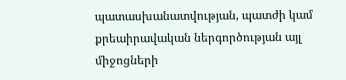պատասխանատվության, պատժի կամ քրեաիրավական ներգործության այլ միջոցների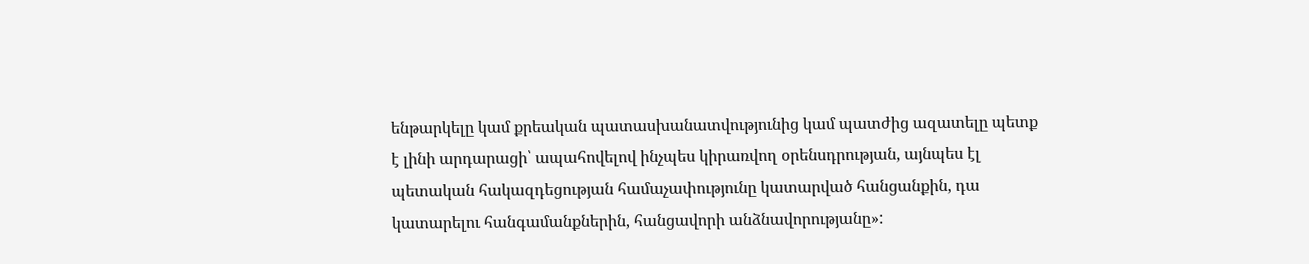ենթարկելը կամ քրեական պատասխանատվությունից կամ պատժից ազատելը պետք է լինի արդարացի՝ ապահովելով ինչպես կիրառվող օրենսդրության, այնպես էլ պետական հակազդեցության համաչափությունը կատարված հանցանքին, դա կատարելու հանգամանքներին, հանցավորի անձնավորությանը»: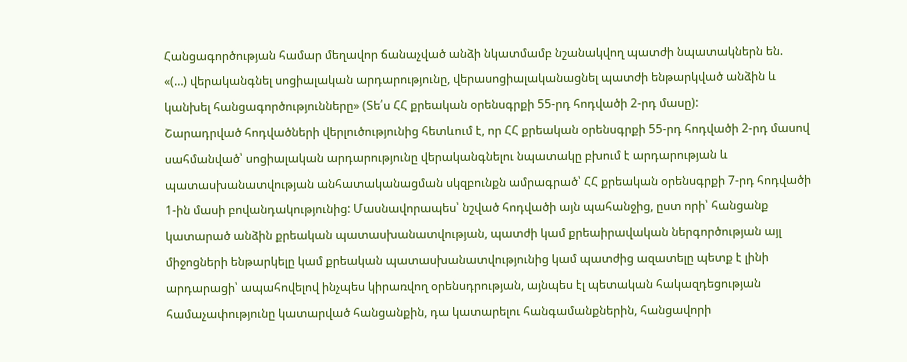Հանցագործության համար մեղավոր ճանաչված անձի նկատմամբ նշանակվող պատժի նպատակներն են.
«(…) վերականգնել սոցիալական արդարությունը, վերասոցիալականացնել պատժի ենթարկված անձին և կանխել հանցագործությունները» (Տե՛ս ՀՀ քրեական օրենսգրքի 55-րդ հոդվածի 2-րդ մասը):
Շարադրված հոդվածների վերլուծությունից հետևում է, որ ՀՀ քրեական օրենսգրքի 55-րդ հոդվածի 2-րդ մասով սահմանված՝ սոցիալական արդարությունը վերականգնելու նպատակը բխում է արդարության և պատասխանատվության անհատականացման սկզբունքն ամրագրած՝ ՀՀ քրեական օրենսգրքի 7-րդ հոդվածի 1-ին մասի բովանդակությունից: Մասնավորապես՝ նշված հոդվածի այն պահանջից, ըստ որի՝ հանցանք կատարած անձին քրեական պատասխանատվության, պատժի կամ քրեաիրավական ներգործության այլ միջոցների ենթարկելը կամ քրեական պատասխանատվությունից կամ պատժից ազատելը պետք է լինի արդարացի՝ ապահովելով ինչպես կիրառվող օրենսդրության, այնպես էլ պետական հակազդեցության համաչափությունը կատարված հանցանքին, դա կատարելու հանգամանքներին, հանցավորի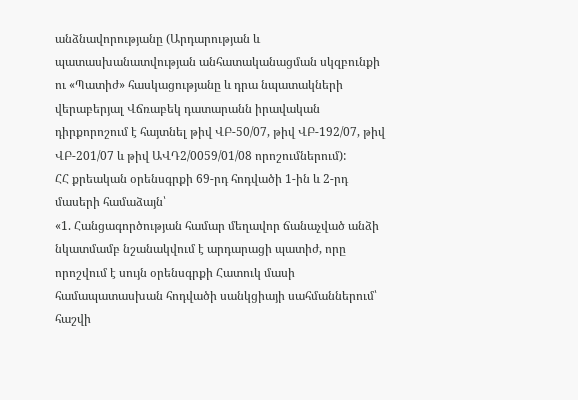անձնավորությանը (Արդարության և պատասխանատվության անհատականացման սկզբունքի ու «Պատիժ» հասկացությանը և դրա նպատակների վերաբերյալ Վճռաբեկ դատարանն իրավական դիրքորոշում է հայտնել թիվ ՎԲ-50/07, թիվ ՎԲ-192/07, թիվ ՎԲ-201/07 և թիվ ԱՎԴ2/0059/01/08 որոշումներում):
ՀՀ քրեական օրենսգրքի 69-րդ հոդվածի 1-ին և 2-րդ մասերի համաձայն՝
«1. Հանցագործության համար մեղավոր ճանաչված անձի նկատմամբ նշանակվում է արդարացի պատիժ, որը որոշվում է սույն օրենսգրքի Հատուկ մասի համապատասխան հոդվածի սանկցիայի սահմաններում՝ հաշվի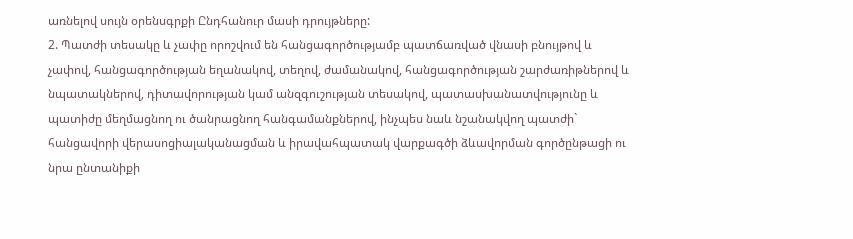առնելով սույն օրենսգրքի Ընդհանուր մասի դրույթները:
2. Պատժի տեսակը և չափը որոշվում են հանցագործությամբ պատճառված վնասի բնույթով և չափով, հանցագործության եղանակով, տեղով, ժամանակով, հանցագործության շարժառիթներով և նպատակներով, դիտավորության կամ անզգուշության տեսակով, պատասխանատվությունը և պատիժը մեղմացնող ու ծանրացնող հանգամանքներով, ինչպես նաև նշանակվող պատժի` հանցավորի վերասոցիալականացման և իրավահպատակ վարքագծի ձևավորման գործընթացի ու նրա ընտանիքի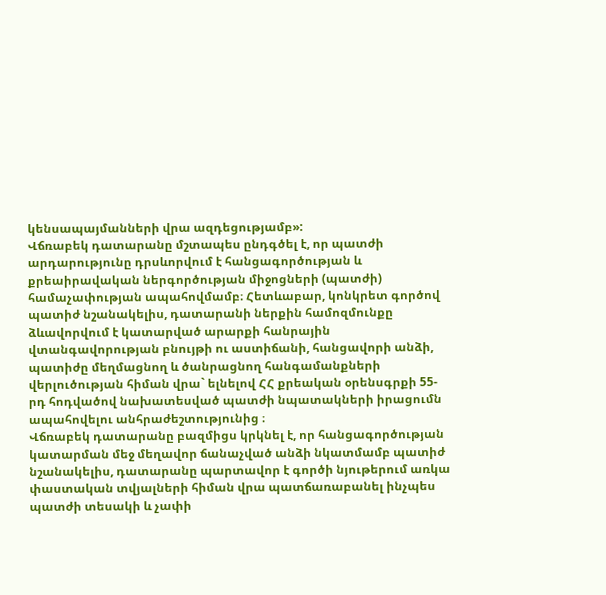կենսապայմանների վրա ազդեցությամբ»:
Վճռաբեկ դատարանը մշտապես ընդգծել է, որ պատժի արդարությունը դրսևորվում է հանցագործության և քրեաիրավական ներգործության միջոցների (պատժի) համաչափության ապահովմամբ։ Հետևաբար, կոնկրետ գործով պատիժ նշանակելիս, դատարանի ներքին համոզմունքը ձևավորվում է կատարված արարքի հանրային վտանգավորության բնույթի ու աստիճանի, հանցավորի անձի, պատիժը մեղմացնող և ծանրացնող հանգամանքների վերլուծության հիման վրա` ելնելով ՀՀ քրեական օրենսգրքի 55-րդ հոդվածով նախատեսված պատժի նպատակների իրացումն ապահովելու անհրաժեշտությունից ։
Վճռաբեկ դատարանը բազմիցս կրկնել է, որ հանցագործության կատարման մեջ մեղավոր ճանաչված անձի նկատմամբ պատիժ նշանակելիս, դատարանը պարտավոր է գործի նյութերում առկա փաստական տվյալների հիման վրա պատճառաբանել ինչպես պատժի տեսակի և չափի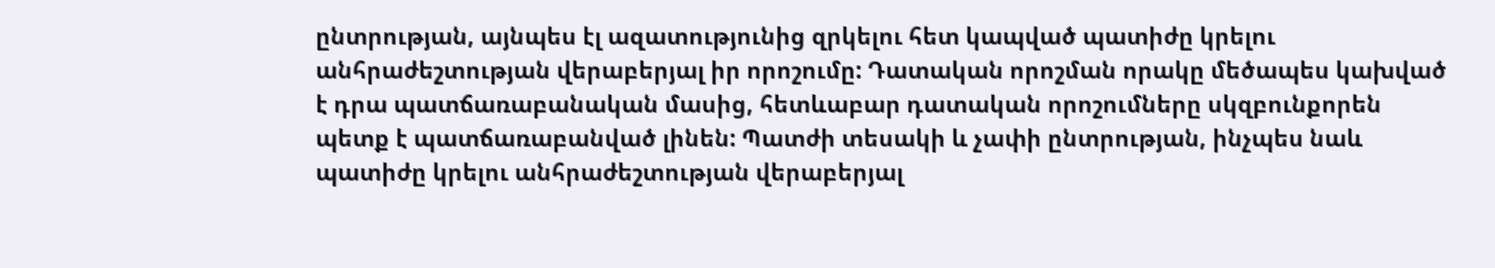ընտրության, այնպես էլ ազատությունից զրկելու հետ կապված պատիժը կրելու անհրաժեշտության վերաբերյալ իր որոշումը: Դատական որոշման որակը մեծապես կախված է դրա պատճառաբանական մասից, հետևաբար դատական որոշումները սկզբունքորեն պետք է պատճառաբանված լինեն: Պատժի տեսակի և չափի ընտրության, ինչպես նաև պատիժը կրելու անհրաժեշտության վերաբերյալ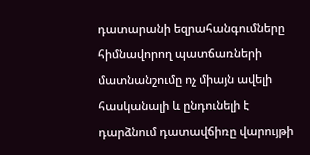դատարանի եզրահանգումները հիմնավորող պատճառների մատնանշումը ոչ միայն ավելի հասկանալի և ընդունելի է դարձնում դատավճիռը վարույթի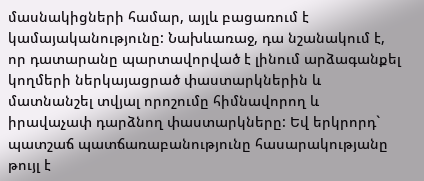մասնակիցների համար, այլև բացառում է կամայականությունը: Նախևառաջ, դա նշանակում է, որ դատարանը պարտավորված է լինում արձագանքել կողմերի ներկայացրած փաստարկներին և մատնանշել տվյալ որոշումը հիմնավորող և իրավաչափ դարձնող փաստարկները: Եվ երկրորդ` պատշաճ պատճառաբանությունը հասարակությանը թույլ է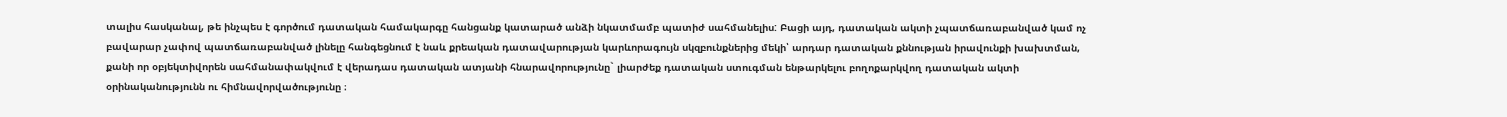տալիս հասկանալ, թե ինչպես է գործում դատական համակարգը հանցանք կատարած անձի նկատմամբ պատիժ սահմանելիս: Բացի այդ, դատական ակտի չպատճառաբանված կամ ոչ բավարար չափով պատճառաբանված լինելը հանգեցնում է նաև քրեական դատավարության կարևորագույն սկզբունքներից մեկի՝ արդար դատական քննության իրավունքի խախտման, քանի որ օբյեկտիվորեն սահմանափակվում է վերադաս դատական ատյանի հնարավորությունը` լիարժեք դատական ստուգման ենթարկելու բողոքարկվող դատական ակտի օրինականությունն ու հիմնավորվածությունը ։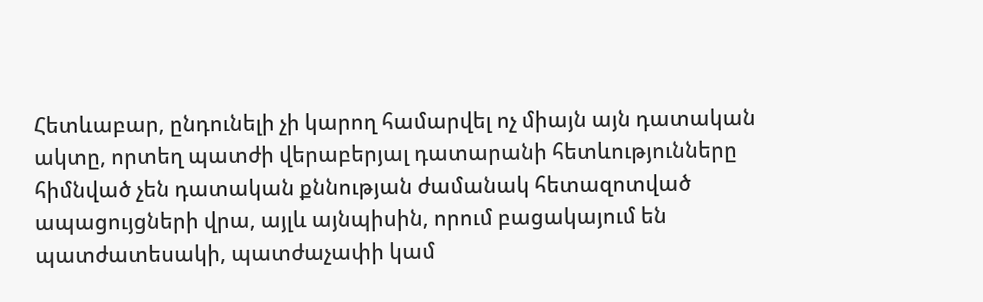Հետևաբար, ընդունելի չի կարող համարվել ոչ միայն այն դատական ակտը, որտեղ պատժի վերաբերյալ դատարանի հետևությունները հիմնված չեն դատական քննության ժամանակ հետազոտված ապացույցների վրա, այլև այնպիսին, որում բացակայում են պատժատեսակի, պատժաչափի կամ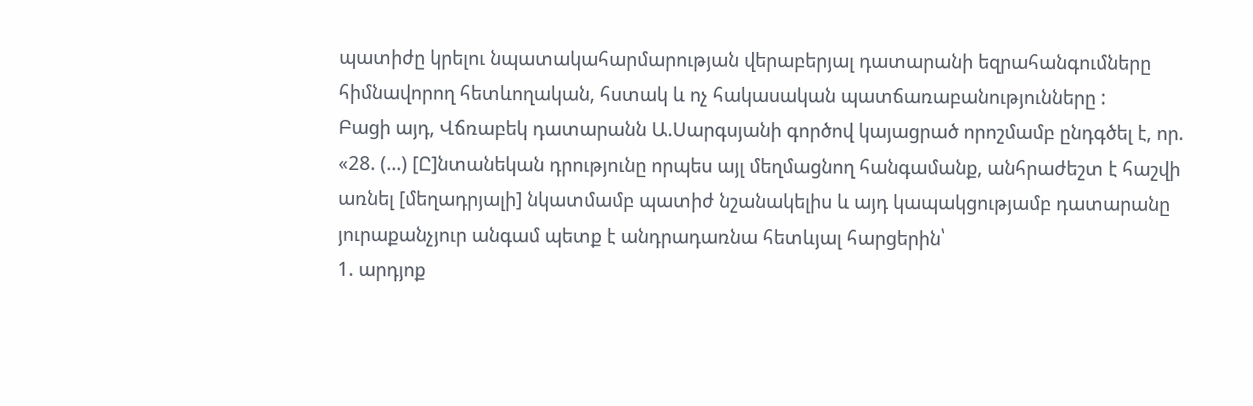պատիժը կրելու նպատակահարմարության վերաբերյալ դատարանի եզրահանգումները հիմնավորող հետևողական, հստակ և ոչ հակասական պատճառաբանությունները :
Բացի այդ, Վճռաբեկ դատարանն Ա.Սարգսյանի գործով կայացրած որոշմամբ ընդգծել է, որ. «28. (...) [Ը]նտանեկան դրությունը որպես այլ մեղմացնող հանգամանք, անհրաժեշտ է հաշվի առնել [մեղադրյալի] նկատմամբ պատիժ նշանակելիս և այդ կապակցությամբ դատարանը յուրաքանչյուր անգամ պետք է անդրադառնա հետևյալ հարցերին՝
1. արդյոք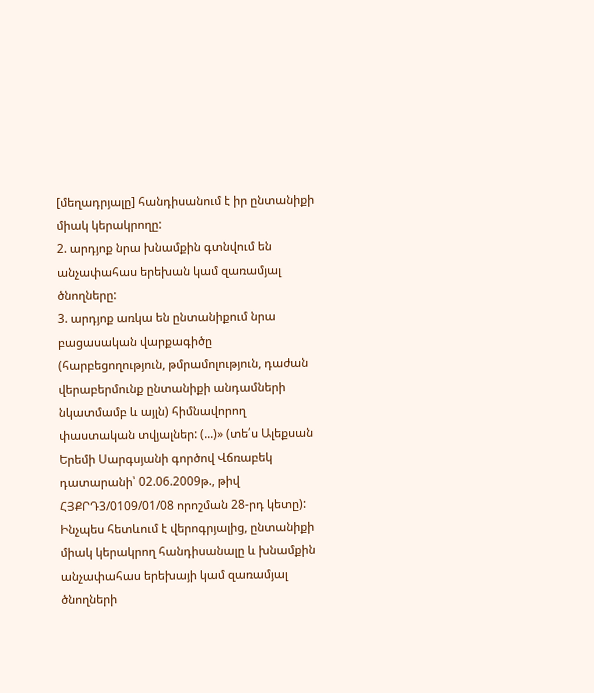[մեղադրյալը] հանդիսանում է իր ընտանիքի միակ կերակրողը:
2. արդյոք նրա խնամքին գտնվում են անչափահաս երեխան կամ զառամյալ ծնողները:
3. արդյոք առկա են ընտանիքում նրա բացասական վարքագիծը (հարբեցողություն, թմրամոլություն, դաժան վերաբերմունք ընտանիքի անդամների նկատմամբ և այլն) հիմնավորող փաստական տվյալներ: (...)» (տե՛ս Ալեքսան Երեմի Սարգսյանի գործով Վճռաբեկ դատարանի՝ 02.06.2009թ., թիվ ՀՅՔՐԴ3/0109/01/08 որոշման 28-րդ կետը):
Ինչպես հետևում է վերոգրյալից, ընտանիքի միակ կերակրող հանդիսանալը և խնամքին անչափահաս երեխայի կամ զառամյալ ծնողների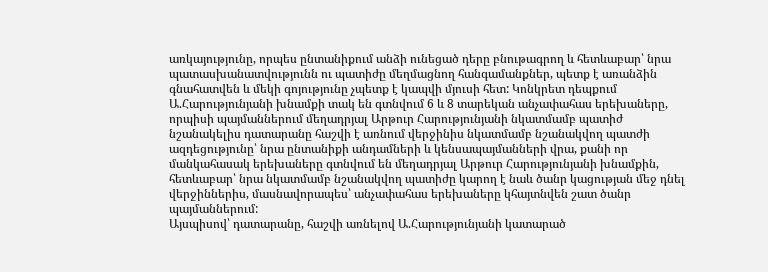առկայությունը, որպես ընտանիքում անձի ունեցած դերը բնութագրող և հետևաբար՝ նրա պատասխանատվությունն ու պատիժը մեղմացնող հանգամանքներ, պետք է առանձին գնահատվեն և մեկի գոյությունը չպետք է կապվի մյուսի հետ: Կոնկրետ դեպքում Ա.Հարությունյանի խնամքի տակ են գտնվում 6 և 8 տարեկան անչափահաս երեխաները, որպիսի պայմաններում մեղադրյալ Արթուր Հարությունյանի նկատմամբ պատիժ նշանակելիս դատարանը հաշվի է առնում վերջինիս նկատմամբ նշանակվող պատժի ազդեցությունը՝ նրա ընտանիքի անդամների և կենսապայմանների վրա, քանի որ մանկահասակ երեխաները գտնվում են մեղադրյալ Արթուր Հարությունյանի խնամքին, հետևաբար՝ նրա նկատմամբ նշանակվող պատիժը կարող է նաև ծանր կացության մեջ դնել վերջիններիս, մասնավորապես՝ անչափահաս երեխաները կհայտնվեն շատ ծանր պայմաններում:
Այսպիսով՝ դատարանը, հաշվի առնելով Ա.Հարությունյանի կատարած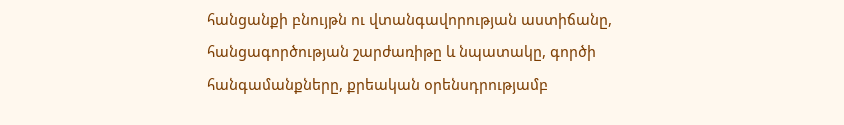հանցանքի բնույթն ու վտանգավորության աստիճանը, հանցագործության շարժառիթը և նպատակը, գործի հանգամանքները, քրեական օրենսդրությամբ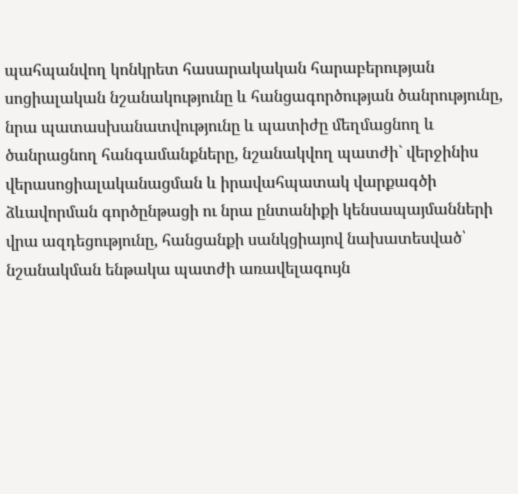պահպանվող կոնկրետ հասարակական հարաբերության սոցիալական նշանակությունը և հանցագործության ծանրությունը, նրա պատասխանատվությունը և պատիժը մեղմացնող և ծանրացնող հանգամանքները, նշանակվող պատժի` վերջինիս վերասոցիալականացման և իրավահպատակ վարքագծի ձևավորման գործընթացի ու նրա ընտանիքի կենսապայմանների վրա ազդեցությունը, հանցանքի սանկցիայով նախատեսված՝ նշանակման ենթակա պատժի առավելագույն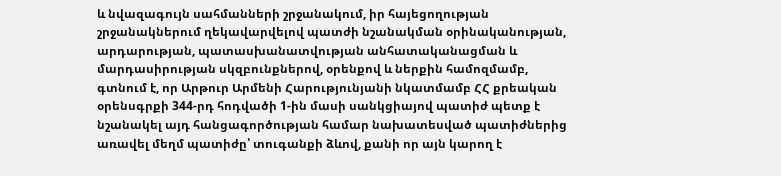և նվազագույն սահմանների շրջանակում, իր հայեցողության շրջանակներում ղեկավարվելով պատժի նշանակման օրինականության, արդարության, պատասխանատվության անհատականացման և մարդասիրության սկզբունքներով, օրենքով և ներքին համոզմամբ, գտնում է, որ Արթուր Արմենի Հարությունյանի նկատմամբ ՀՀ քրեական օրենսգրքի 344-րդ հոդվածի 1-ին մասի սանկցիայով պատիժ պետք է նշանակել այդ հանցագործության համար նախատեսված պատիժներից առավել մեղմ պատիժը՝ տուգանքի ձևով, քանի որ այն կարող է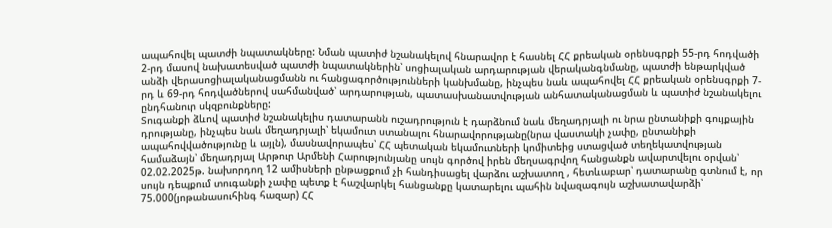ապահովել պատժի նպատակները: Նման պատիժ նշանակելով հնարավոր է հասնել ՀՀ քրեական օրենսգրքի 55-րդ հոդվածի 2-րդ մասով նախատեսված պատժի նպատակներին՝ սոցիալական արդարության վերականգնմանը, պատժի ենթարկված անձի վերասոցիալականացմանն ու հանցագործությունների կանխմանը, ինչպես նաև ապահովել ՀՀ քրեական օրենսգրքի 7-րդ և 69-րդ հոդվածներով սահմանված՝ արդարության, պատասխանատվության անհատականացման և պատիժ նշանակելու ընդհանուր սկզբունքները:
Տուգանքի ձևով պատիժ նշանակելիս դատարանն ուշադրություն է դարձնում նաև մեղադրյալի ու նրա ընտանիքի գույքային դրությանը, ինչպես նաև մեղադրյալի՝ եկամուտ ստանալու հնարավորությանը(նրա վաստակի չափը, ընտանիքի ապահովվածությունը և այլն), մասնավորապես՝ ՀՀ պետական եկամուտների կոմիտեից ստացված տեղեկատվության համաձայն՝ մեղադրյալ Արթուր Արմենի Հարությունյանը սույն գործով իրեն մեղսագրվող հանցանքն ավարտվելու օրվան՝ 02.02.2025թ. նախորդող 12 ամիսների ընթացքում չի հանդիսացել վարձու աշխատող , հետևաբար՝ դատարանը գտնում է, որ սույն դեպքում տուգանքի չափը պետք է հաշվարկել հանցանքը կատարելու պահին նվազագույն աշխատավարձի՝ 75.000(յոթանասուհինգ հազար) ՀՀ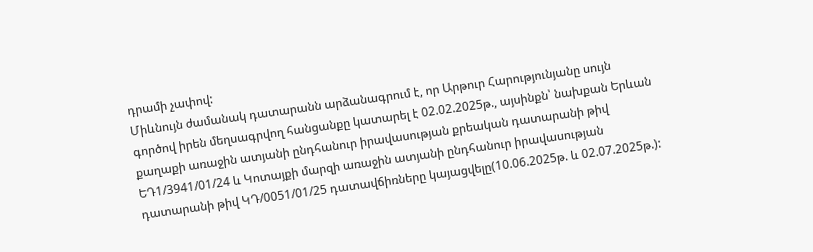դրամի չափով:
Միևնույն ժամանակ դատարանն արձանագրում է, որ Արթուր Հարությունյանը սույն գործով իրեն մեղսագրվող հանցանքը կատարել է 02.02.2025թ., այսինքն՝ նախքան Երևան քաղաքի առաջին ատյանի ընդհանուր իրավասության քրեական դատարանի թիվ ԵԴ1/3941/01/24 և Կոտայքի մարզի առաջին ատյանի ընդհանուր իրավասության դատարանի թիվ ԿԴ/0051/01/25 դատավճիռները կայացվելը(10.06.2025թ. և 02.07.2025թ.):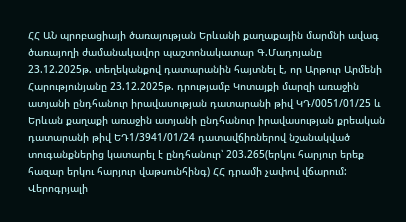ՀՀ ԱՆ պրոբացիայի ծառայության Երևանի քաղաքային մարմնի ավագ ծառայողի ժամանակավոր պաշտոնակատար Գ.Մադոյանը 23.12.2025թ. տեղեկանքով դատարանին հայտնել է, որ Արթուր Արմենի Հարությունյանը 23.12.2025թ. դրությամբ Կոտայքի մարզի առաջին ատյանի ընդհանուր իրավասության դատարանի թիվ ԿԴ/0051/01/25 և Երևան քաղաքի առաջին ատյանի ընդհանուր իրավասության քրեական դատարանի թիվ ԵԴ1/3941/01/24 դատավճիռներով նշանակված տուգանքներից կատարել է ընդհանուր՝ 203.265(երկու հարյուր երեք հազար երկու հարյուր վաթսունհինգ) ՀՀ դրամի չափով վճարում:
Վերոգրյալի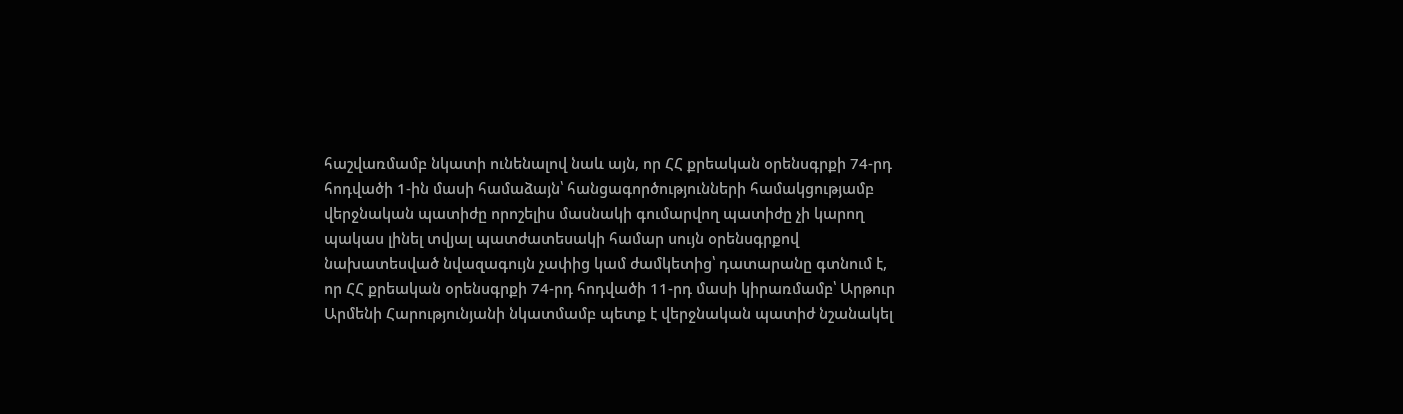հաշվառմամբ նկատի ունենալով նաև այն, որ ՀՀ քրեական օրենսգրքի 74-րդ հոդվածի 1-ին մասի համաձայն՝ հանցագործությունների համակցությամբ վերջնական պատիժը որոշելիս մասնակի գումարվող պատիժը չի կարող պակաս լինել տվյալ պատժատեսակի համար սույն օրենսգրքով նախատեսված նվազագույն չափից կամ ժամկետից՝ դատարանը գտնում է, որ ՀՀ քրեական օրենսգրքի 74-րդ հոդվածի 11-րդ մասի կիրառմամբ՝ Արթուր Արմենի Հարությունյանի նկատմամբ պետք է վերջնական պատիժ նշանակել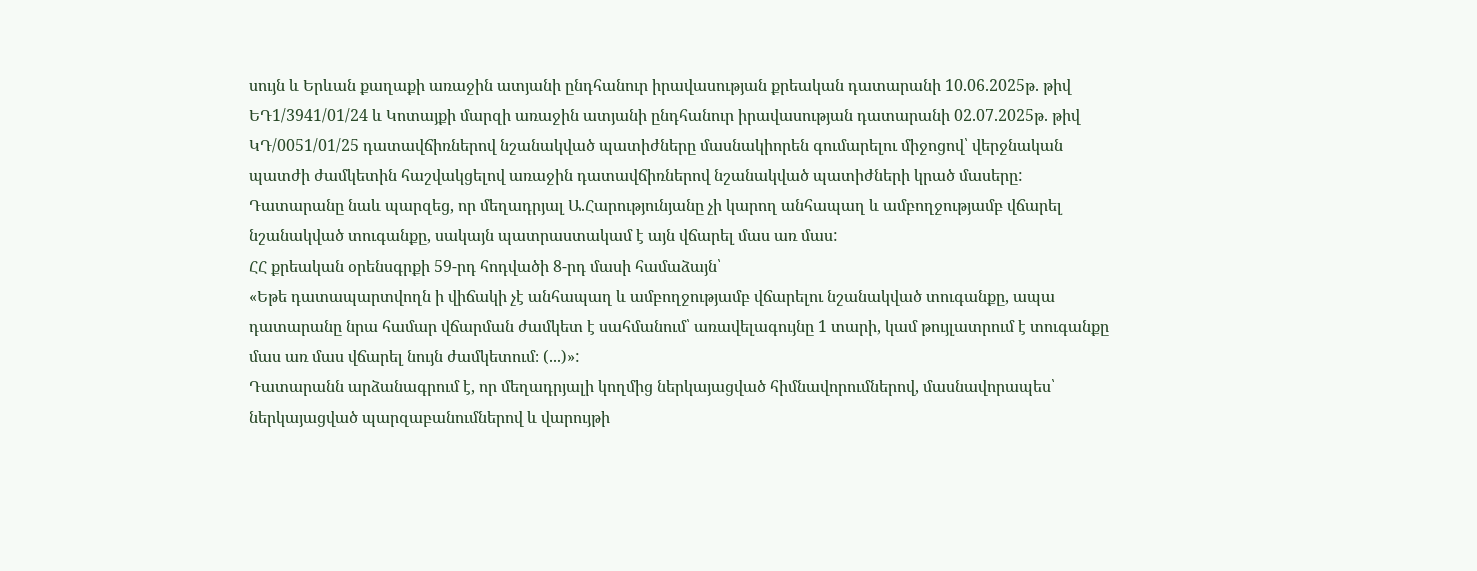սույն և Երևան քաղաքի առաջին ատյանի ընդհանուր իրավասության քրեական դատարանի 10.06.2025թ. թիվ ԵԴ1/3941/01/24 և Կոտայքի մարզի առաջին ատյանի ընդհանուր իրավասության դատարանի 02.07.2025թ. թիվ ԿԴ/0051/01/25 դատավճիռներով նշանակված պատիժները մասնակիորեն գումարելու միջոցով՝ վերջնական պատժի ժամկետին հաշվակցելով առաջին դատավճիռներով նշանակված պատիժների կրած մասերը:
Դատարանը նաև պարզեց, որ մեղադրյալ Ա.Հարությունյանը չի կարող անհապաղ և ամբողջությամբ վճարել նշանակված տուգանքը, սակայն պատրաստակամ է այն վճարել մաս առ մաս:
ՀՀ քրեական օրենսգրքի 59-րդ հոդվածի 8-րդ մասի համաձայն՝
«Եթե դատապարտվողն ի վիճակի չէ անհապաղ և ամբողջությամբ վճարելու նշանակված տուգանքը, ապա դատարանը նրա համար վճարման ժամկետ է սահմանում՝ առավելագույնը 1 տարի, կամ թույլատրում է տուգանքը մաս առ մաս վճարել նույն ժամկետում։ (...)»:
Դատարանն արձանագրում է, որ մեղադրյալի կողմից ներկայացված հիմնավորումներով, մասնավորապես՝ ներկայացված պարզաբանումներով և վարույթի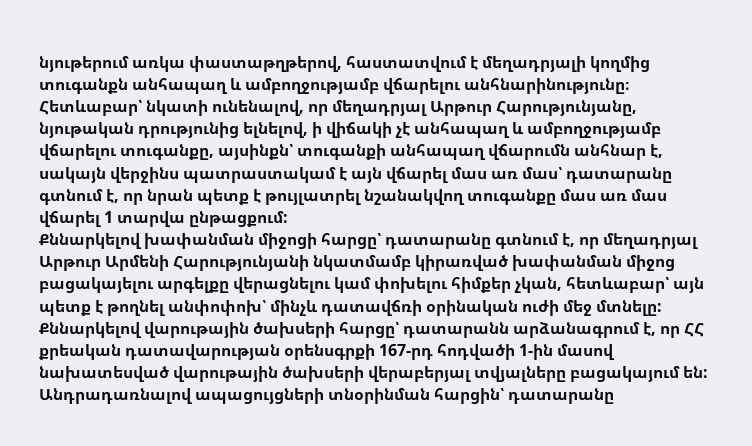նյութերում առկա փաստաթղթերով, հաստատվում է մեղադրյալի կողմից տուգանքն անհապաղ և ամբողջությամբ վճարելու անհնարինությունը։ Հետևաբար՝ նկատի ունենալով, որ մեղադրյալ Արթուր Հարությունյանը, նյութական դրությունից ելնելով, ի վիճակի չէ անհապաղ և ամբողջությամբ վճարելու տուգանքը, այսինքն՝ տուգանքի անհապաղ վճարումն անհնար է, սակայն վերջինս պատրաստակամ է այն վճարել մաս առ մաս՝ դատարանը գտնում է, որ նրան պետք է թույլատրել նշանակվող տուգանքը մաս առ մաս վճարել 1 տարվա ընթացքում:
Քննարկելով խափանման միջոցի հարցը՝ դատարանը գտնում է, որ մեղադրյալ Արթուր Արմենի Հարությունյանի նկատմամբ կիրառված խափանման միջոց բացակայելու արգելքը վերացնելու կամ փոխելու հիմքեր չկան, հետևաբար՝ այն պետք է թողնել անփոփոխ՝ մինչև դատավճռի օրինական ուժի մեջ մտնելը:
Քննարկելով վարութային ծախսերի հարցը՝ դատարանն արձանագրում է, որ ՀՀ քրեական դատավարության օրենսգրքի 167-րդ հոդվածի 1-ին մասով նախատեսված վարութային ծախսերի վերաբերյալ տվյալները բացակայում են:
Անդրադառնալով ապացույցների տնօրինման հարցին՝ դատարանը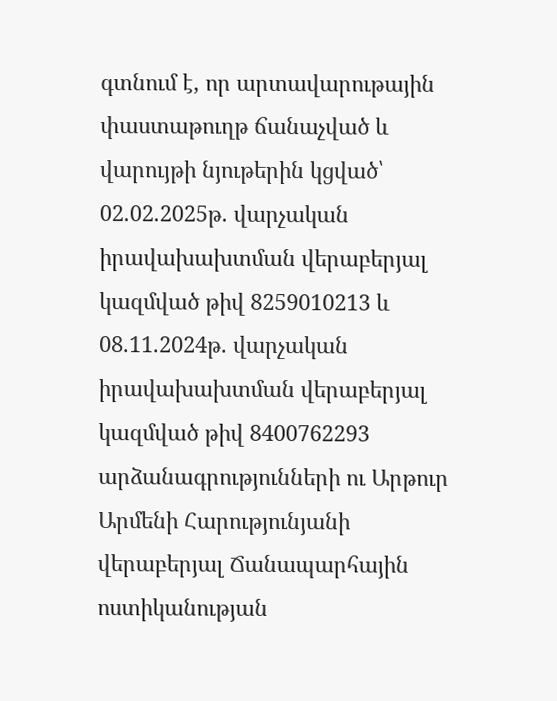գտնում է, որ արտավարութային փաստաթուղթ ճանաչված և վարույթի նյութերին կցված՝ 02.02.2025թ. վարչական իրավախախտման վերաբերյալ կազմված թիվ 8259010213 և 08.11.2024թ. վարչական իրավախախտման վերաբերյալ կազմված թիվ 8400762293 արձանագրությունների ու Արթուր Արմենի Հարությունյանի վերաբերյալ Ճանապարհային ոստիկանության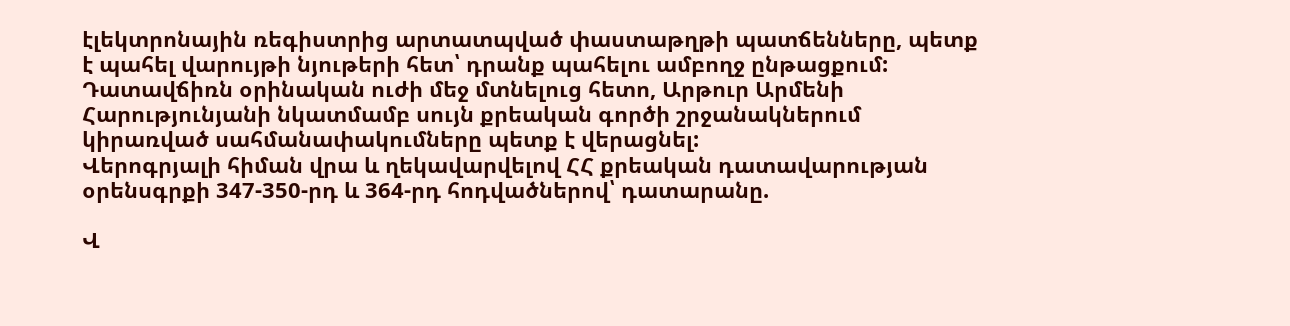էլեկտրոնային ռեգիստրից արտատպված փաստաթղթի պատճենները, պետք է պահել վարույթի նյութերի հետ՝ դրանք պահելու ամբողջ ընթացքում:
Դատավճիռն օրինական ուժի մեջ մտնելուց հետո, Արթուր Արմենի Հարությունյանի նկատմամբ սույն քրեական գործի շրջանակներում կիրառված սահմանափակումները պետք է վերացնել:
Վերոգրյալի հիման վրա և ղեկավարվելով ՀՀ քրեական դատավարության օրենսգրքի 347-350-րդ և 364-րդ հոդվածներով՝ դատարանը.

Վ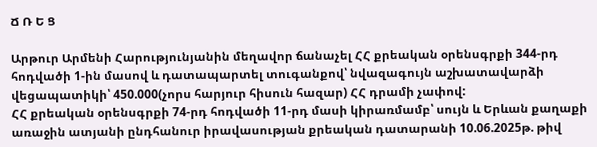Ճ Ռ Ե Ց

Արթուր Արմենի Հարությունյանին մեղավոր ճանաչել ՀՀ քրեական օրենսգրքի 344-րդ հոդվածի 1-ին մասով և դատապարտել տուգանքով՝ նվազագույն աշխատավարձի վեցապատիկի՝ 450.000(չորս հարյուր հիսուն հազար) ՀՀ դրամի չափով:
ՀՀ քրեական օրենսգրքի 74-րդ հոդվածի 11-րդ մասի կիրառմամբ՝ սույն և Երևան քաղաքի առաջին ատյանի ընդհանուր իրավասության քրեական դատարանի 10.06.2025թ. թիվ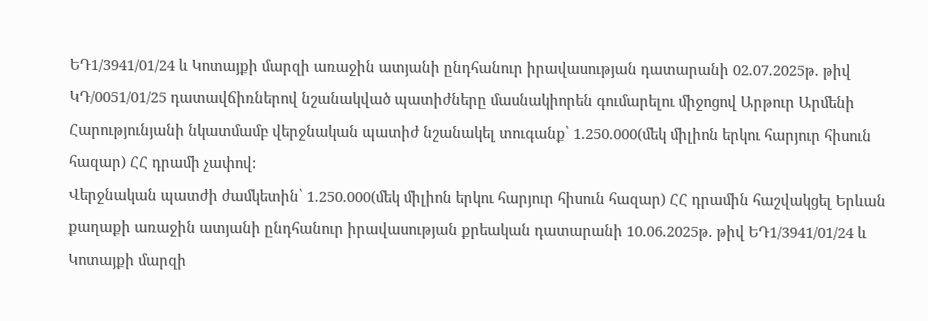ԵԴ1/3941/01/24 և Կոտայքի մարզի առաջին ատյանի ընդհանուր իրավասության դատարանի 02.07.2025թ. թիվ ԿԴ/0051/01/25 դատավճիռներով նշանակված պատիժները մասնակիորեն գումարելու միջոցով Արթուր Արմենի Հարությունյանի նկատմամբ վերջնական պատիժ նշանակել տուգանք՝ 1.250.000(մեկ միլիոն երկու հարյուր հիսուն հազար) ՀՀ դրամի չափով:
Վերջնական պատժի ժամկետին՝ 1.250.000(մեկ միլիոն երկու հարյուր հիսուն հազար) ՀՀ դրամին հաշվակցել Երևան քաղաքի առաջին ատյանի ընդհանուր իրավասության քրեական դատարանի 10.06.2025թ. թիվ ԵԴ1/3941/01/24 և Կոտայքի մարզի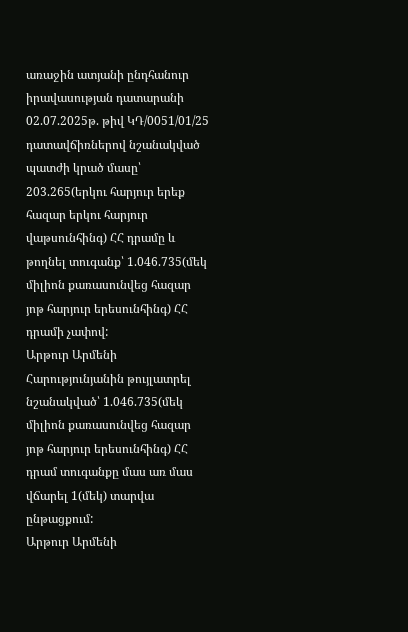առաջին ատյանի ընդհանուր իրավասության դատարանի 02.07.2025թ. թիվ ԿԴ/0051/01/25 դատավճիռներով նշանակված պատժի կրած մասը՝ 203.265(երկու հարյուր երեք հազար երկու հարյուր վաթսունհինգ) ՀՀ դրամը և թողնել տուգանք՝ 1.046.735(մեկ միլիոն քառասունվեց հազար յոթ հարյուր երեսունհինգ) ՀՀ դրամի չափով:
Արթուր Արմենի Հարությունյանին թույլատրել նշանակված՝ 1.046.735(մեկ միլիոն քառասունվեց հազար յոթ հարյուր երեսունհինգ) ՀՀ դրամ տուգանքը մաս առ մաս վճարել 1(մեկ) տարվա ընթացքում:
Արթուր Արմենի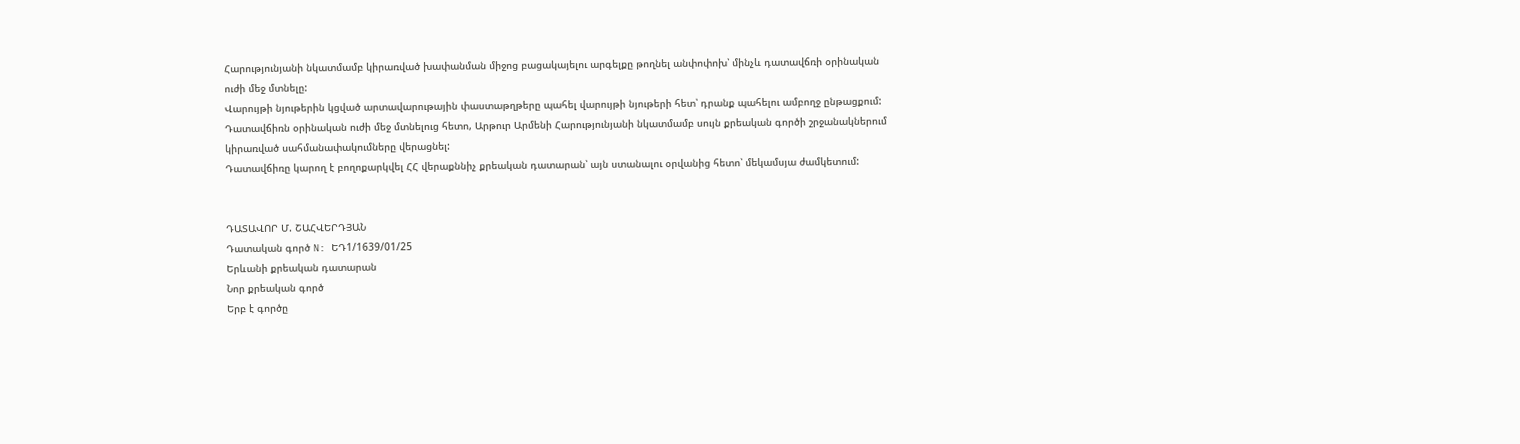Հարությունյանի նկատմամբ կիրառված խափանման միջոց բացակայելու արգելքը թողնել անփոփոխ՝ մինչև դատավճռի օրինական ուժի մեջ մտնելը:
Վարույթի նյութերին կցված արտավարութային փաստաթղթերը պահել վարույթի նյութերի հետ՝ դրանք պահելու ամբողջ ընթացքում:
Դատավճիռն օրինական ուժի մեջ մտնելուց հետո, Արթուր Արմենի Հարությունյանի նկատմամբ սույն քրեական գործի շրջանակներում կիրառված սահմանափակումները վերացնել:
Դատավճիռը կարող է բողոքարկվել ՀՀ վերաքննիչ քրեական դատարան՝ այն ստանալու օրվանից հետո՝ մեկամսյա ժամկետում:


ԴԱՏԱՎՈՐ Մ. ՇԱՀՎԵՐԴՅԱՆ
Դատական գործ N: ԵԴ1/1639/01/25
Երևանի քրեական դատարան
Նոր քրեական գործ
Երբ է գործը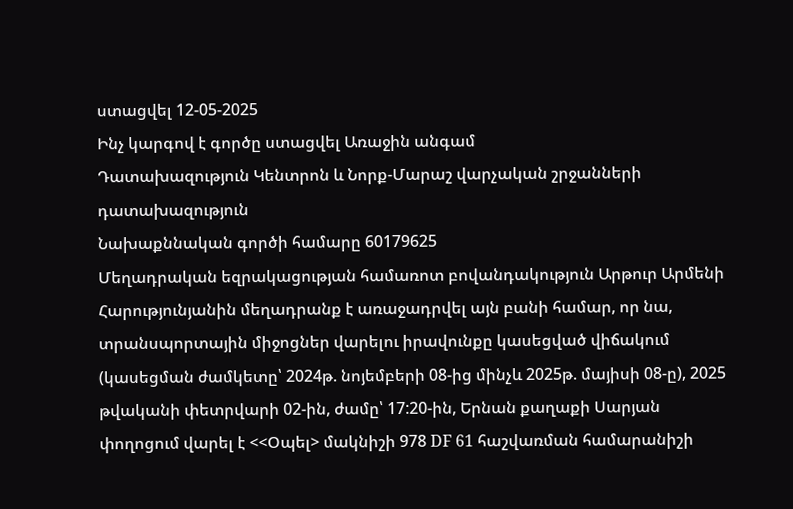ստացվել 12-05-2025
Ինչ կարգով է գործը ստացվել Առաջին անգամ
Դատախազություն Կենտրոն և Նորք-Մարաշ վարչական շրջանների դատախազություն
Նախաքննական գործի համարը 60179625
Մեղադրական եզրակացության համառոտ բովանդակություն Արթուր Արմենի Հարությունյանին մեղադրանք է առաջադրվել այն բանի համար, որ նա, տրանսպորտային միջոցներ վարելու իրավունքը կասեցված վիճակում (կասեցման ժամկետը՝ 2024թ. նոյեմբերի 08-ից մինչև 2025թ. մայիսի 08-ը), 2025 թվականի փետրվարի 02-ին, ժամը՝ 17:20-ին, Երնան քաղաքի Սարյան փողոցում վարել է <<Օպել> մակնիշի 978 DF 61 հաշվառման համարանիշի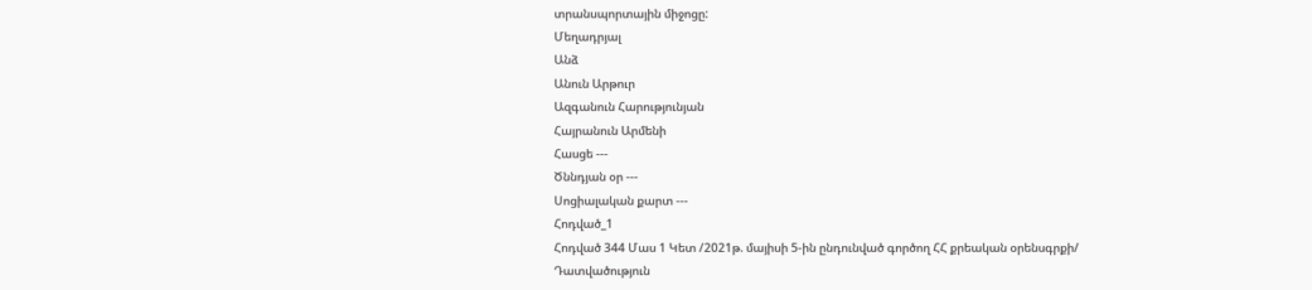տրանսպորտային միջոցը:
Մեղադրյալ
Անձ
Անուն Արթուր
Ազգանուն Հարությունյան
Հայրանուն Արմենի
Հասցե ---
Ծննդյան օր ---
Սոցիալական քարտ ---
Հոդված_1
Հոդված 344 Մաս 1 Կետ /2021թ. մայիսի 5-ին ընդունված գործող ՀՀ քրեական օրենսգրքի/
Դատվածություն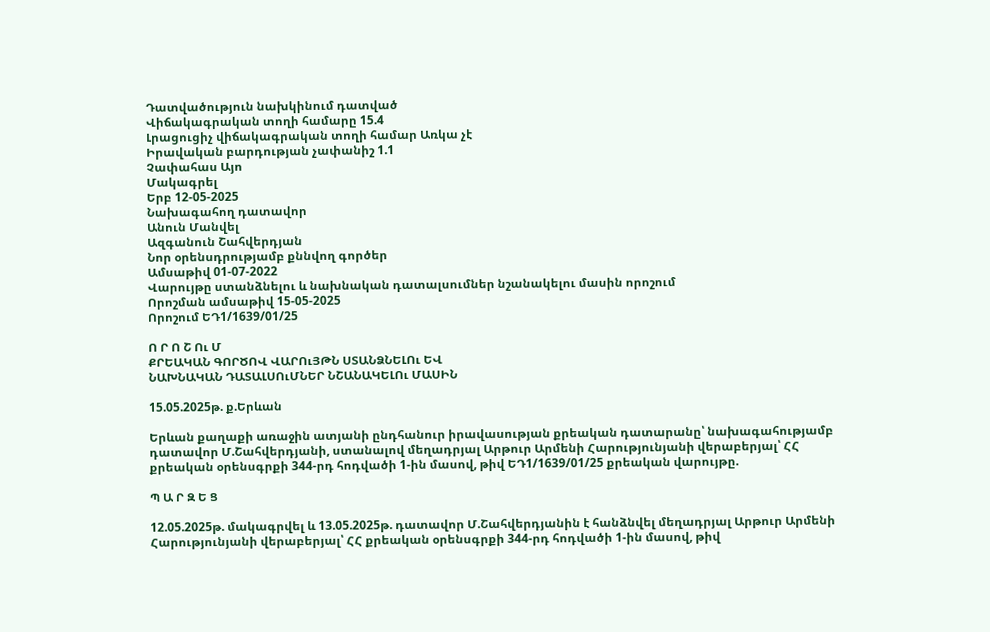Դատվածություն նախկինում դատված
Վիճակագրական տողի համարը 15.4
Լրացուցիչ վիճակագրական տողի համար Առկա չէ
Իրավական բարդության չափանիշ 1.1
Չափահաս Այո
Մակագրել
Երբ 12-05-2025
Նախագահող դատավոր
Անուն Մանվել
Ազգանուն Շահվերդյան
Նոր օրենսդրությամբ քննվող գործեր
Ամսաթիվ 01-07-2022
Վարույթը ստանձնելու և նախնական դատալսումներ նշանակելու մասին որոշում
Որոշման ամսաթիվ 15-05-2025
Որոշում ԵԴ1/1639/01/25

Ո Ր Ո Շ Ու Մ
ՔՐԵԱԿԱՆ ԳՈՐԾՈՎ ՎԱՐՈւՅԹՆ ՍՏԱՆՁՆԵԼՈւ ԵՎ
ՆԱԽՆԱԿԱՆ ԴԱՏԱԼՍՈւՄՆԵՐ ՆՇԱՆԱԿԵԼՈւ ՄԱՍԻՆ

15.05.2025թ. ք.Երևան

Երևան քաղաքի առաջին ատյանի ընդհանուր իրավասության քրեական դատարանը՝ նախագահությամբ դատավոր Մ.Շահվերդյանի, ստանալով մեղադրյալ Արթուր Արմենի Հարությունյանի վերաբերյալ՝ ՀՀ քրեական օրենսգրքի 344-րդ հոդվածի 1-ին մասով, թիվ ԵԴ1/1639/01/25 քրեական վարույթը.

Պ Ա Ր Զ Ե Ց

12.05.2025թ. մակագրվել և 13.05.2025թ. դատավոր Մ.Շահվերդյանին է հանձնվել մեղադրյալ Արթուր Արմենի Հարությունյանի վերաբերյալ՝ ՀՀ քրեական օրենսգրքի 344-րդ հոդվածի 1-ին մասով, թիվ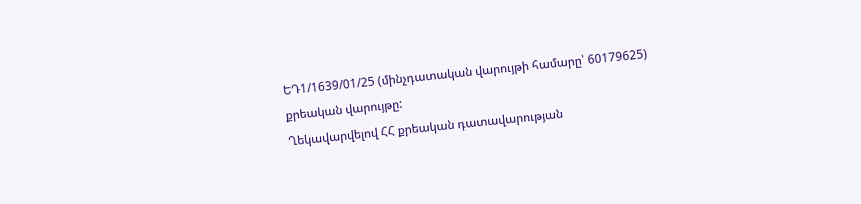ԵԴ1/1639/01/25 (մինչդատական վարույթի համարը՝ 60179625) քրեական վարույթը:
Ղեկավարվելով ՀՀ քրեական դատավարության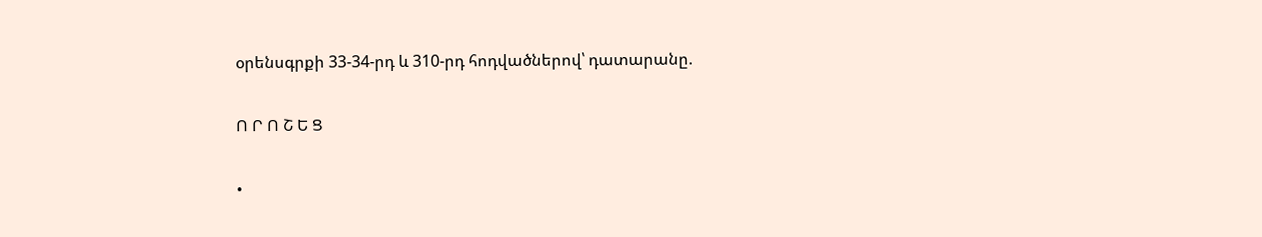օրենսգրքի 33-34-րդ և 310-րդ հոդվածներով՝ դատարանը.

Ո Ր Ո Շ Ե Ց

•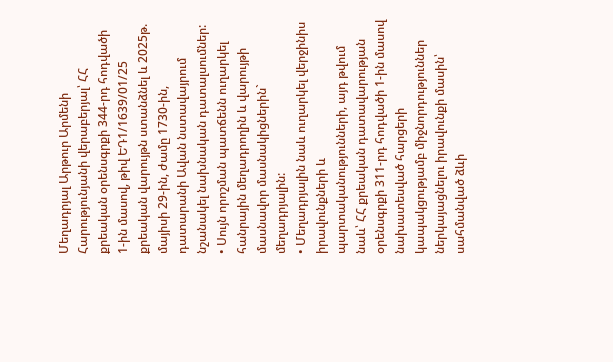Մեղադրյալ Արթուր Արմենի Հարությունյանի վերաբերյալ՝ ՀՀ քրեական օրենսգրքի 344-րդ հոդվածի 1-ին մասով, թիվ ԵԴ1/1639/01/25 քրեական վարույթն ստանձնել և 2025թ. մայիսի 29-ին, ժամը 1730-ին, դատարանի Ավան նստավայրում նշանակել նախնական դատալսումներ:
• Սույն որոշման պատճենն ուղարկել հանրային մեղադրողին և վարույթի մասնավոր մասնակիցներին` մեղադրյալին:
• Մեղադրյալին նաև ուղարկել վերջինիս իրավունքների և պարտականությունների, այդ թվում նաև՝ ՀՀ քրեական դատավարության օրենսգրքի 311-րդ հոդվածի 1-ին մասով նախատեսված հարցերի կապակցությամբ միջնորդություններ ներկայացնելու իրավունքի մասին՝ սահմանված ձևի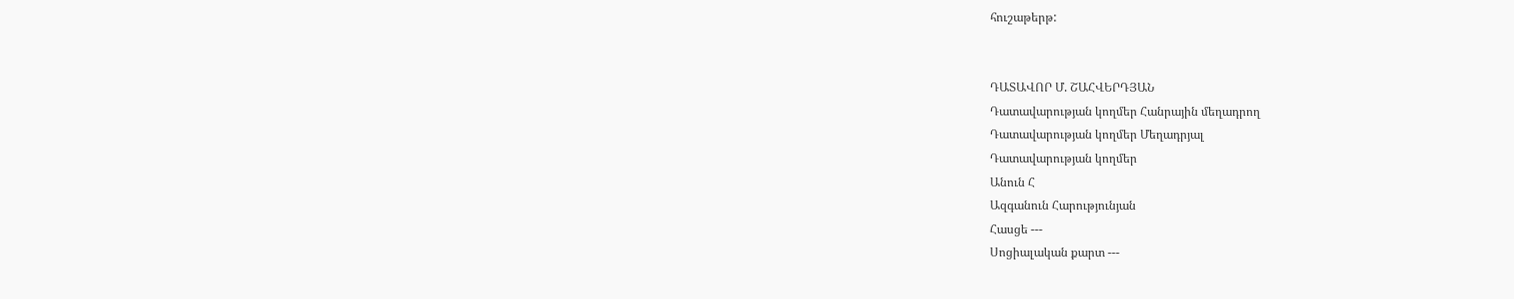հուշաթերթ:


ԴԱՏԱՎՈՐ Մ. ՇԱՀՎԵՐԴՅԱՆ
Դատավարության կողմեր Հանրային մեղադրող
Դատավարության կողմեր Մեղադրյալ
Դատավարության կողմեր
Անուն Հ
Ազգանուն Հարությունյան
Հասցե ---
Սոցիալական քարտ ---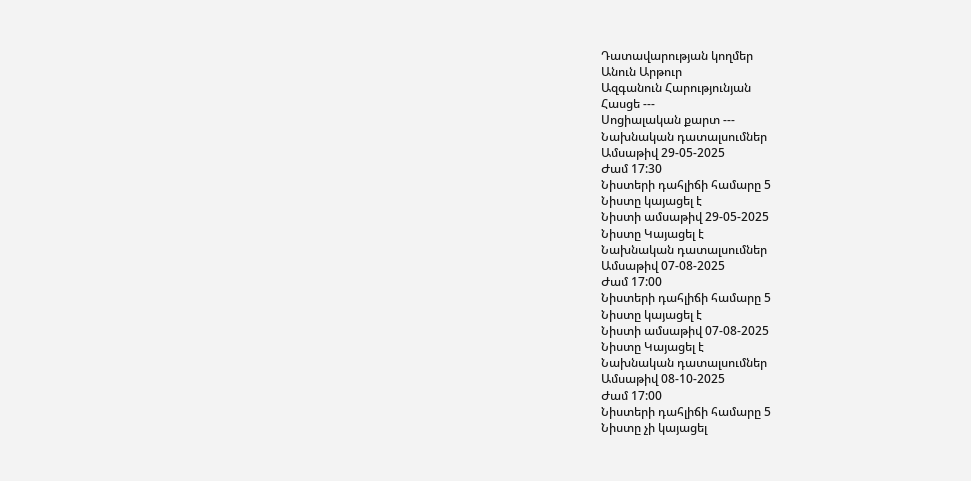Դատավարության կողմեր
Անուն Արթուր
Ազգանուն Հարությունյան
Հասցե ---
Սոցիալական քարտ ---
Նախնական դատալսումներ
Ամսաթիվ 29-05-2025
Ժամ 17:30
Նիստերի դահլիճի համարը 5
Նիստը կայացել է
Նիստի ամսաթիվ 29-05-2025
Նիստը Կայացել է
Նախնական դատալսումներ
Ամսաթիվ 07-08-2025
Ժամ 17:00
Նիստերի դահլիճի համարը 5
Նիստը կայացել է
Նիստի ամսաթիվ 07-08-2025
Նիստը Կայացել է
Նախնական դատալսումներ
Ամսաթիվ 08-10-2025
Ժամ 17:00
Նիստերի դահլիճի համարը 5
Նիստը չի կայացել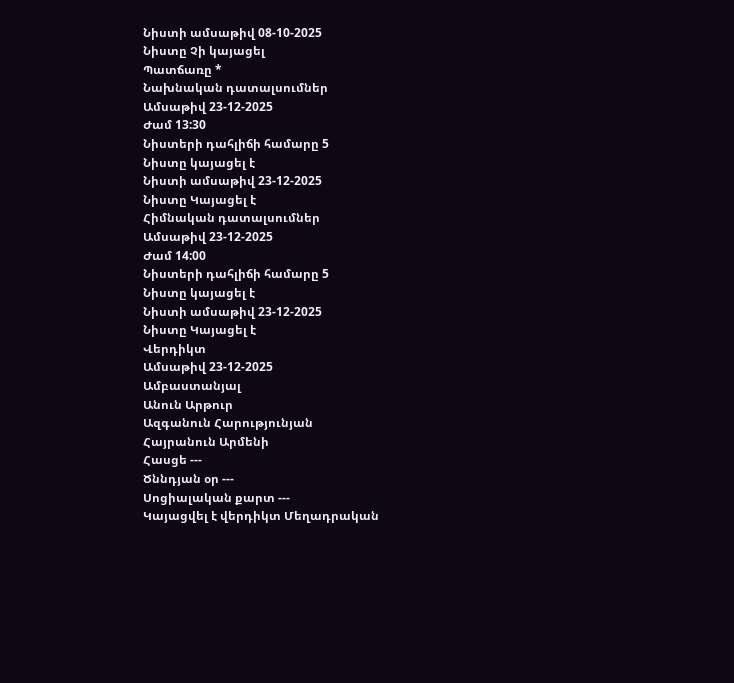Նիստի ամսաթիվ 08-10-2025
Նիստը Չի կայացել
Պատճառը *
Նախնական դատալսումներ
Ամսաթիվ 23-12-2025
Ժամ 13:30
Նիստերի դահլիճի համարը 5
Նիստը կայացել է
Նիստի ամսաթիվ 23-12-2025
Նիստը Կայացել է
Հիմնական դատալսումներ
Ամսաթիվ 23-12-2025
Ժամ 14:00
Նիստերի դահլիճի համարը 5
Նիստը կայացել է
Նիստի ամսաթիվ 23-12-2025
Նիստը Կայացել է
Վերդիկտ
Ամսաթիվ 23-12-2025
Ամբաստանյալ
Անուն Արթուր
Ազգանուն Հարությունյան
Հայրանուն Արմենի
Հասցե ---
Ծննդյան օր ---
Սոցիալական քարտ ---
Կայացվել է վերդիկտ Մեղադրական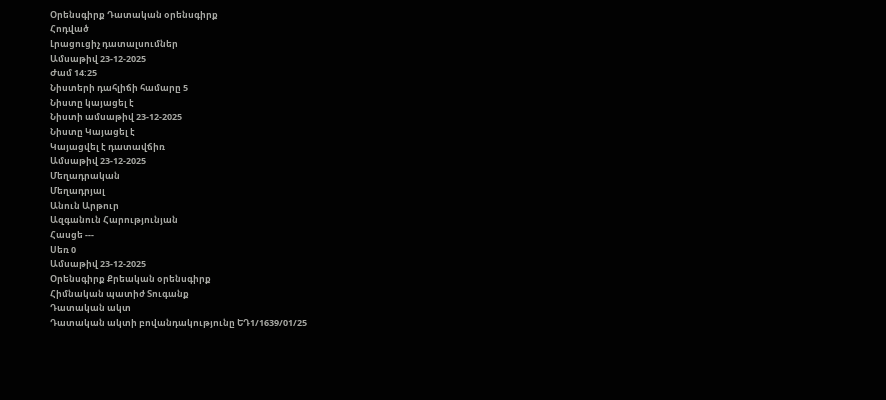Օրենսգիրք Դատական օրենսգիրք
Հոդված
Լրացուցիչ դատալսումներ
Ամսաթիվ 23-12-2025
Ժամ 14:25
Նիստերի դահլիճի համարը 5
Նիստը կայացել է
Նիստի ամսաթիվ 23-12-2025
Նիստը Կայացել է
Կայացվել է դատավճիռ
Ամսաթիվ 23-12-2025
Մեղադրական
Մեղադրյալ
Անուն Արթուր
Ազգանուն Հարությունյան
Հասցե ---
Սեռ 0
Ամսաթիվ 23-12-2025
Օրենսգիրք Քրեական օրենսգիրք
Հիմնական պատիժ Տուգանք
Դատական ակտ
Դատական ակտի բովանդակությունը ԵԴ1/1639/01/25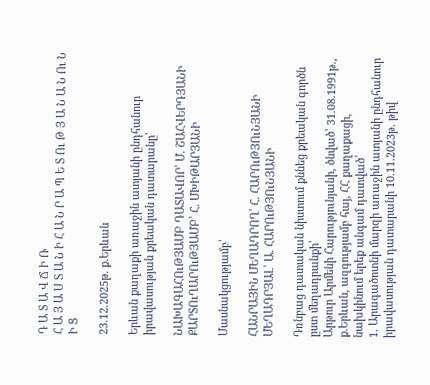Դ Ա Տ Ա Վ Ճ Ի Ռ
Հ Ա Յ Ա Ս Տ Ա Ն Ի Հ Ա Ն Ր Ա Պ Ե Տ Ու Թ Յ Ա Ն Ա Ն Ու Ն Ի Ց

23.12.2025թ. ք.Երևան

Երևան քաղաքի առաջին ատյանի ընդհանուր իրավասության քրեական դատարանը՝

ՆԱԽԱԳԱՀՈւԹՅԱՄԲ ԴԱՏԱՎՈՐ՝ Մ. ՇԱՀՎԵՐԴՅԱՆԻ
ՔԱՐՏՈւՂԱՐՈւԹՅԱՄԲ՝ Հ. ՄԽԻԹԱՐՅԱՆԻ

Մասնակցությամբ՝

ՀԱՆՐԱՅԻՆ ՄԵՂԱԴՐՈՂ՝ Հ. ՀԱՐՈւԹՅՈւՆՅԱՆԻ
ՄԵՂԱԴՐՅԱԼ՝ Ա. ՀԱՐՈւԹՅՈւՆՅԱՆԻ

Դռնբաց դատական նիստում քննեց քրեական գործն ըստ մեղադրանքի՝
Արթուր Արմենի Հարությունյանի, ծնված՝ 31.08.1991թ., ք.Երևան, ազգությամբ հայ, ՀՀ քաղաքացի, նախկինում երեք անգամ դատված՝
1. Արագածոտնի մարզի առաջին ատյանի ընդհանուր իրավասության դատարանի 10.11.2023թ. թիվ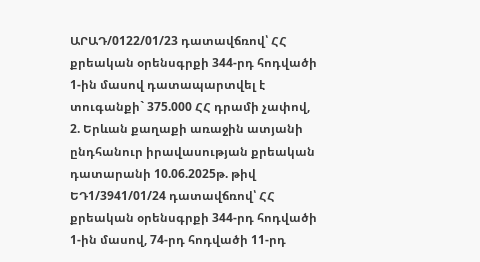ԱՐԱԴ/0122/01/23 դատավճռով՝ ՀՀ քրեական օրենսգրքի 344-րդ հոդվածի 1-ին մասով դատապարտվել է տուգանքի` 375.000 ՀՀ դրամի չափով,
2. Երևան քաղաքի առաջին ատյանի ընդհանուր իրավասության քրեական դատարանի 10.06.2025թ. թիվ ԵԴ1/3941/01/24 դատավճռով՝ ՀՀ քրեական օրենսգրքի 344-րդ հոդվածի 1-ին մասով, 74-րդ հոդվածի 11-րդ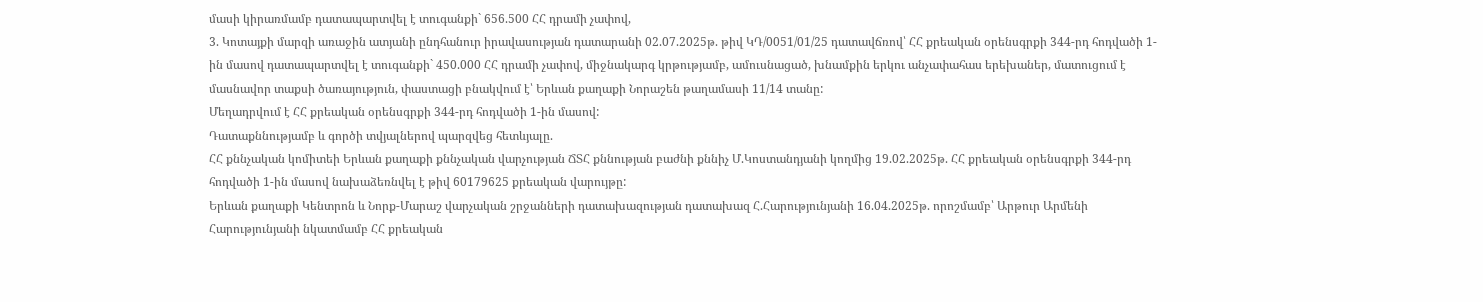մասի կիրառմամբ դատապարտվել է տուգանքի` 656.500 ՀՀ դրամի չափով,
3. Կոտայքի մարզի առաջին ատյանի ընդհանուր իրավասության դատարանի 02.07.2025թ. թիվ ԿԴ/0051/01/25 դատավճռով՝ ՀՀ քրեական օրենսգրքի 344-րդ հոդվածի 1-ին մասով դատապարտվել է տուգանքի` 450.000 ՀՀ դրամի չափով, միջնակարգ կրթությամբ, ամուսնացած, խնամքին երկու անչափահաս երեխաներ, մատուցում է մասնավոր տաքսի ծառայություն, փաստացի բնակվում է՝ Երևան քաղաքի Նորաշեն թաղամասի 11/14 տանը:
Մեղադրվում է ՀՀ քրեական օրենսգրքի 344-րդ հոդվածի 1-ին մասով:
Դատաքննությամբ և գործի տվյալներով պարզվեց հետևյալը.
ՀՀ քննչական կոմիտեի Երևան քաղաքի քննչական վարչության ՃՏՀ քննության բաժնի քննիչ Մ.Կոստանդյանի կողմից 19.02.2025թ. ՀՀ քրեական օրենսգրքի 344-րդ հոդվածի 1-ին մասով նախաձեռնվել է թիվ 60179625 քրեական վարույթը:
Երևան քաղաքի Կենտրոն և Նորք-Մարաշ վարչական շրջանների դատախազության դատախազ Հ.Հարությունյանի 16.04.2025թ. որոշմամբ՝ Արթուր Արմենի Հարությունյանի նկատմամբ ՀՀ քրեական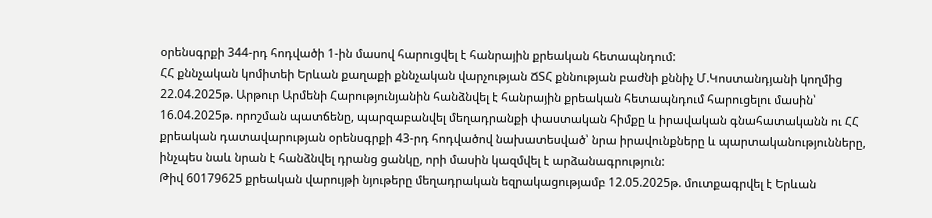օրենսգրքի 344-րդ հոդվածի 1-ին մասով հարուցվել է հանրային քրեական հետապնդում:
ՀՀ քննչական կոմիտեի Երևան քաղաքի քննչական վարչության ՃՏՀ քննության բաժնի քննիչ Մ.Կոստանդյանի կողմից 22.04.2025թ. Արթուր Արմենի Հարությունյանին հանձնվել է հանրային քրեական հետապնդում հարուցելու մասին՝ 16.04.2025թ. որոշման պատճենը, պարզաբանվել մեղադրանքի փաստական հիմքը և իրավական գնահատականն ու ՀՀ քրեական դատավարության օրենսգրքի 43-րդ հոդվածով նախատեսված՝ նրա իրավունքները և պարտականությունները, ինչպես նաև նրան է հանձնվել դրանց ցանկը, որի մասին կազմվել է արձանագրություն:
Թիվ 60179625 քրեական վարույթի նյութերը մեղադրական եզրակացությամբ 12.05.2025թ. մուտքագրվել է Երևան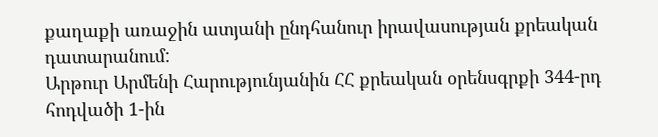քաղաքի առաջին ատյանի ընդհանուր իրավասության քրեական դատարանում:
Արթուր Արմենի Հարությունյանին ՀՀ քրեական օրենսգրքի 344-րդ հոդվածի 1-ին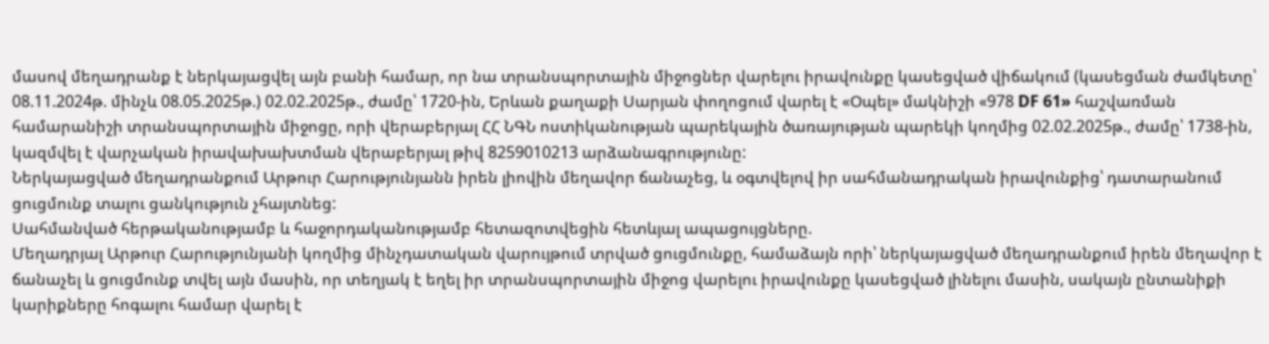մասով մեղադրանք է ներկայացվել այն բանի համար, որ նա տրանսպորտային միջոցներ վարելու իրավունքը կասեցված վիճակում (կասեցման ժամկետը՝ 08.11.2024թ. մինչև 08.05.2025թ.) 02.02.2025թ., ժամը՝ 1720-ին, Երևան քաղաքի Սարյան փողոցում վարել է «Օպել» մակնիշի «978 DF 61» հաշվառման համարանիշի տրանսպորտային միջոցը, որի վերաբերյալ ՀՀ ՆԳՆ ոստիկանության պարեկային ծառայության պարեկի կողմից 02.02.2025թ., ժամը՝ 1738-ին, կազմվել է վարչական իրավախախտման վերաբերյալ թիվ 8259010213 արձանագրությունը:
Ներկայացված մեղադրանքում Արթուր Հարությունյանն իրեն լիովին մեղավոր ճանաչեց, և օգտվելով իր սահմանադրական իրավունքից՝ դատարանում ցուցմունք տալու ցանկություն չհայտնեց:
Սահմանված հերթականությամբ և հաջորդականությամբ հետազոտվեցին հետևյալ ապացույցները.
Մեղադրյալ Արթուր Հարությունյանի կողմից մինչդատական վարույթում տրված ցուցմունքը, համաձայն որի՝ ներկայացված մեղադրանքում իրեն մեղավոր է ճանաչել և ցուցմունք տվել այն մասին, որ տեղյակ է եղել իր տրանսպորտային միջոց վարելու իրավունքը կասեցված լինելու մասին, սակայն ընտանիքի կարիքները հոգալու համար վարել է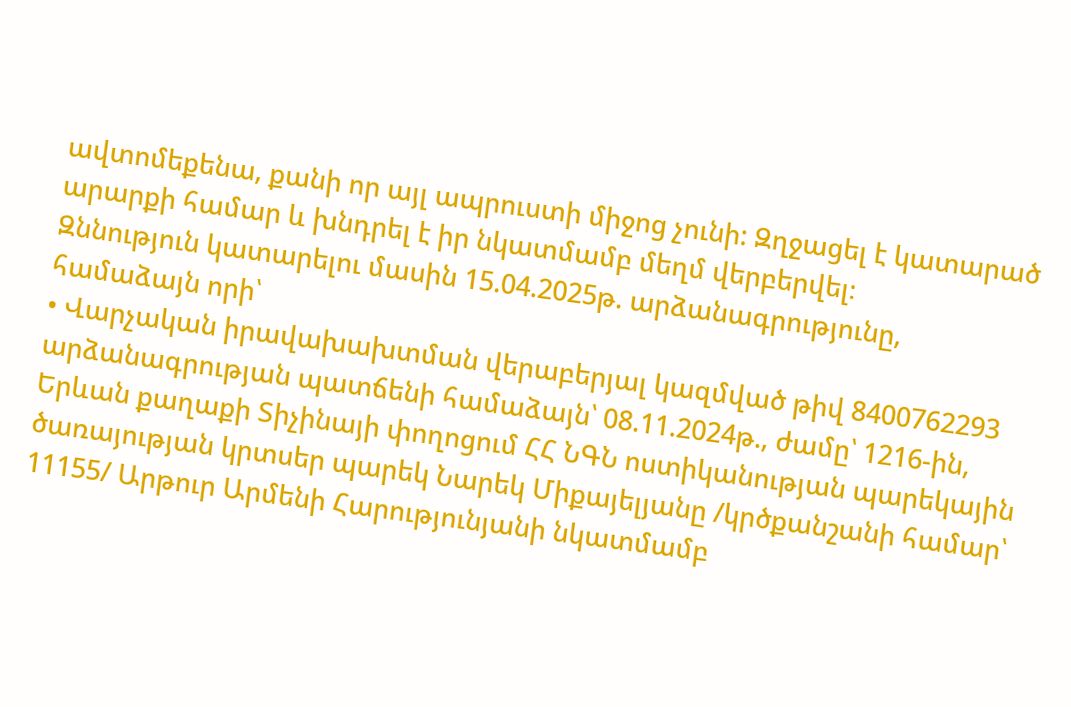ավտոմեքենա, քանի որ այլ ապրուստի միջոց չունի: Զղջացել է կատարած արարքի համար և խնդրել է իր նկատմամբ մեղմ վերբերվել։
Զննություն կատարելու մասին 15.04.2025թ. արձանագրությունը, համաձայն որի՝
• Վարչական իրավախախտման վերաբերյալ կազմված թիվ 8400762293 արձանագրության պատճենի համաձայն՝ 08.11.2024թ., ժամը՝ 1216-ին, Երևան քաղաքի Տիչինայի փողոցում ՀՀ ՆԳՆ ոստիկանության պարեկային ծառայության կրտսեր պարեկ Նարեկ Միքայելյանը /կրծքանշանի համար՝ 11155/ Արթուր Արմենի Հարությունյանի նկատմամբ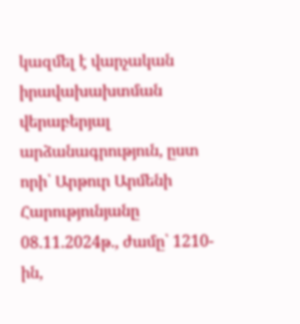կազմել է վարչական իրավախախտման վերաբերյալ արձանագրություն, ըստ որի՝ Արթուր Արմենի Հարությունյանը 08.11.2024թ., ժամը՝ 1210-ին,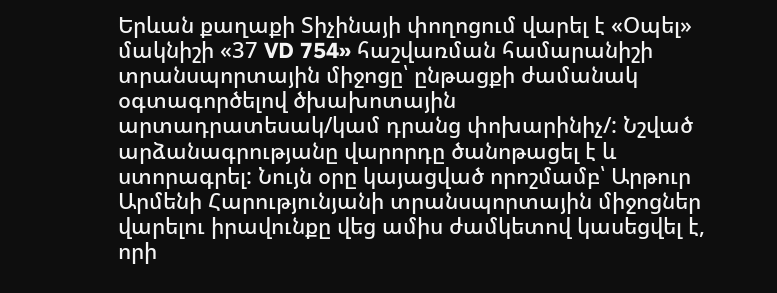Երևան քաղաքի Տիչինայի փողոցում վարել է «Օպել» մակնիշի «37 VD 754» հաշվառման համարանիշի տրանսպորտային միջոցը՝ ընթացքի ժամանակ օգտագործելով ծխախոտային արտադրատեսակ/կամ դրանց փոխարինիչ/: Նշված արձանագրությանը վարորդը ծանոթացել է և ստորագրել: Նույն օրը կայացված որոշմամբ՝ Արթուր Արմենի Հարությունյանի տրանսպորտային միջոցներ վարելու իրավունքը վեց ամիս ժամկետով կասեցվել է, որի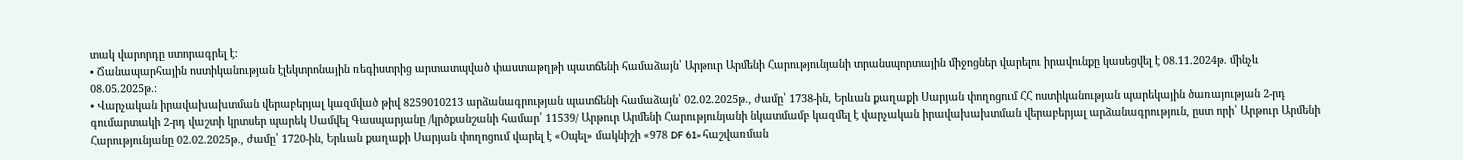տակ վարորդը ստորագրել է:
• Ճանապարհային ոստիկանության էլեկտրոնային ռեգիստրից արտատպված փաստաթղթի պատճենի համաձայն՝ Արթուր Արմենի Հարությունյանի տրանսպորտային միջոցներ վարելու իրավունքը կասեցվել է 08.11.2024թ. մինչև 08.05.2025թ.։
• Վարչական իրավախախտման վերաբերյալ կազմված թիվ 8259010213 արձանագրության պատճենի համաձայն՝ 02.02.2025թ., ժամը՝ 1738-ին, Երևան քաղաքի Սարյան փողոցում ՀՀ ոստիկանության պարեկային ծառայության 2-րդ գումարտակի 2-րդ վաշտի կրտսեր պարեկ Սամվել Գասպարյանը /կրծքանշանի համար՝ 11539/ Արթուր Արմենի Հարությունյանի նկատմամբ կազմել է վարչական իրավախախտման վերաբերյալ արձանագրություն, ըստ որի՝ Արթուր Արմենի Հարությունյանը 02.02.2025թ., ժամը՝ 1720-ին, Երևան քաղաքի Սարյան փողոցում վարել է «Օպել» մակնիշի «978 DF 61» հաշվառման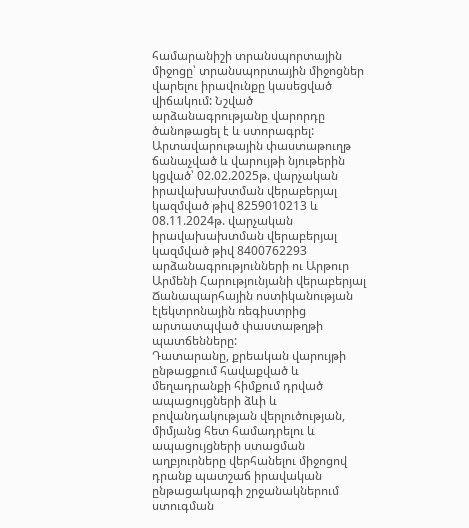համարանիշի տրանսպորտային միջոցը՝ տրանսպորտային միջոցներ վարելու իրավունքը կասեցված վիճակում: Նշված արձանագրությանը վարորդը ծանոթացել է և ստորագրել:
Արտավարութային փաստաթուղթ ճանաչված և վարույթի նյութերին կցված՝ 02.02.2025թ. վարչական իրավախախտման վերաբերյալ կազմված թիվ 8259010213 և 08.11.2024թ. վարչական իրավախախտման վերաբերյալ կազմված թիվ 8400762293 արձանագրությունների ու Արթուր Արմենի Հարությունյանի վերաբերյալ Ճանապարհային ոստիկանության էլեկտրոնային ռեգիստրից արտատպված փաստաթղթի պատճենները:
Դատարանը, քրեական վարույթի ընթացքում հավաքված և մեղադրանքի հիմքում դրված ապացույցների ձևի և բովանդակության վերլուծության, միմյանց հետ համադրելու և ապացույցների ստացման աղբյուրները վերհանելու միջոցով դրանք պատշաճ իրավական ընթացակարգի շրջանակներում ստուգման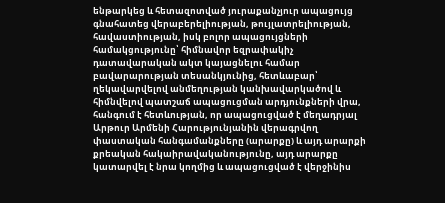ենթարկեց և հետազոտված յուրաքանչյուր ապացույց գնահատեց վերաբերելիության, թույլատրելիության, հավաստիության, իսկ բոլոր ապացույցների համակցությունը՝ հիմնավոր եզրափակիչ դատավարական ակտ կայացնելու համար բավարարության տեսանկյունից, հետևաբար՝ ղեկավարվելով անմեղության կանխավարկածով և հիմնվելով պատշաճ ապացուցման արդյունքների վրա, հանգում է հետևության, որ ապացուցված է մեղադրյալ Արթուր Արմենի Հարությունյանին վերագրվող փաստական հանգամանքները (արարքը) և այդ արարքի քրեական հակաիրավականությունը, այդ արարքը կատարվել է նրա կողմից և ապացուցված է վերջինիս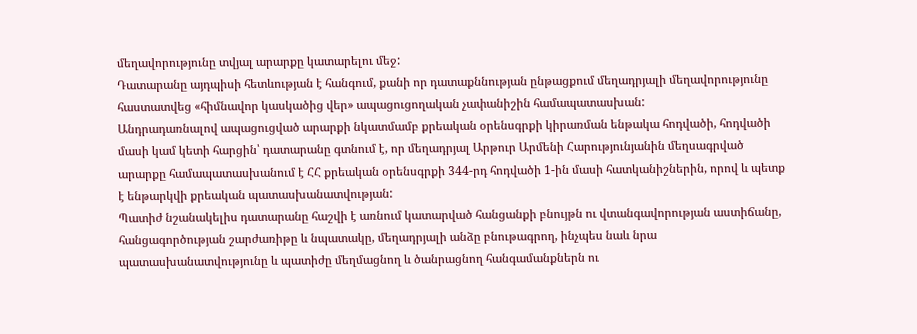մեղավորությունը տվյալ արարքը կատարելու մեջ:
Դատարանը այդպիսի հետևության է հանգում, քանի որ դատաքննության ընթացքում մեղադրյալի մեղավորությունը հաստատվեց «հիմնավոր կասկածից վեր» ապացուցողական չափանիշին համապատասխան:
Անդրադառնալով ապացուցված արարքի նկատմամբ քրեական օրենսգրքի կիրառման ենթակա հոդվածի, հոդվածի մասի կամ կետի հարցին՝ դատարանը գտնում է, որ մեղադրյալ Արթուր Արմենի Հարությունյանին մեղսագրված արարքը համապատասխանում է ՀՀ քրեական օրենսգրքի 344-րդ հոդվածի 1-ին մասի հատկանիշներին, որով և պետք է ենթարկվի քրեական պատասխանատվության:
Պատիժ նշանակելիս դատարանը հաշվի է առնում կատարված հանցանքի բնույթն ու վտանգավորության աստիճանը, հանցագործության շարժառիթը և նպատակը, մեղադրյալի անձը բնութագրող, ինչպես նաև նրա պատասխանատվությունը և պատիժը մեղմացնող և ծանրացնող հանգամանքներն ու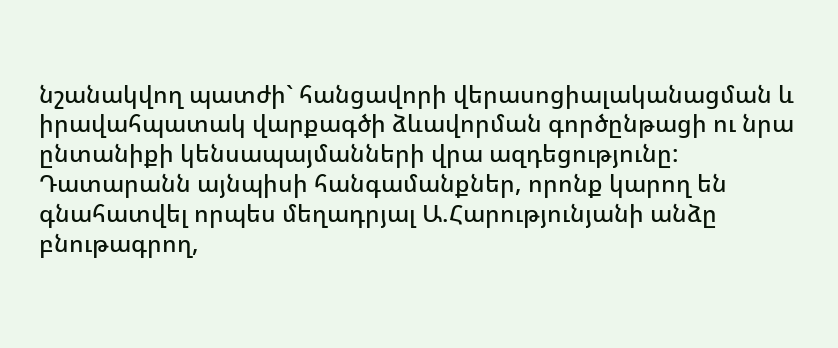նշանակվող պատժի` հանցավորի վերասոցիալականացման և իրավահպատակ վարքագծի ձևավորման գործընթացի ու նրա ընտանիքի կենսապայմանների վրա ազդեցությունը:
Դատարանն այնպիսի հանգամանքներ, որոնք կարող են գնահատվել որպես մեղադրյալ Ա.Հարությունյանի անձը բնութագրող,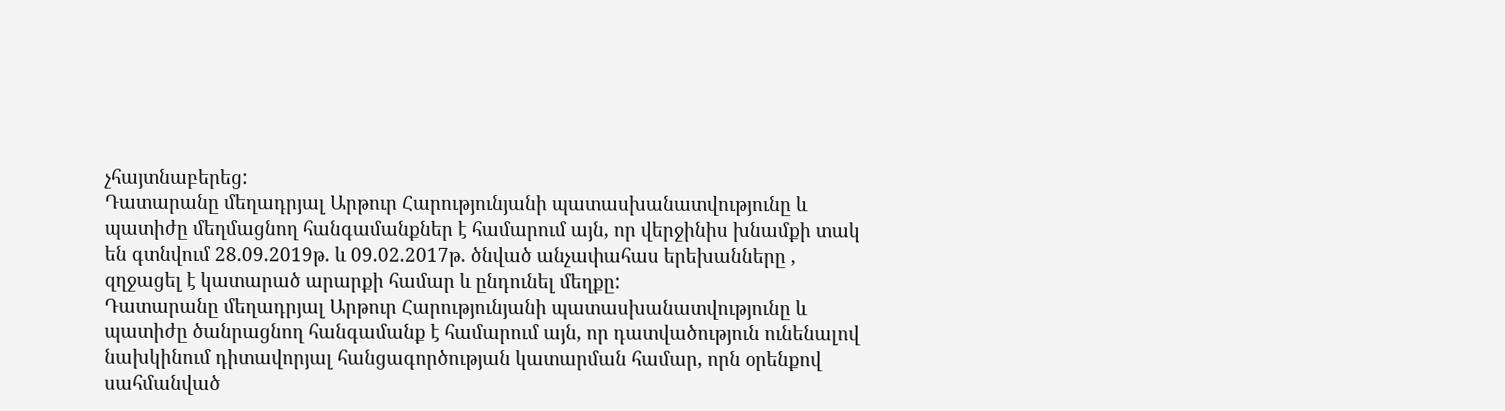չհայտնաբերեց:
Դատարանը մեղադրյալ Արթուր Հարությունյանի պատասխանատվությունը և պատիժը մեղմացնող հանգամանքներ է համարում այն, որ վերջինիս խնամքի տակ են գտնվում 28.09.2019թ. և 09.02.2017թ. ծնված անչափահաս երեխանները , զղջացել է կատարած արարքի համար և ընդունել մեղքը:
Դատարանը մեղադրյալ Արթուր Հարությունյանի պատասխանատվությունը և պատիժը ծանրացնող հանգամանք է համարում այն, որ դատվածություն ունենալով նախկինում դիտավորյալ հանցագործության կատարման համար, որն օրենքով սահմանված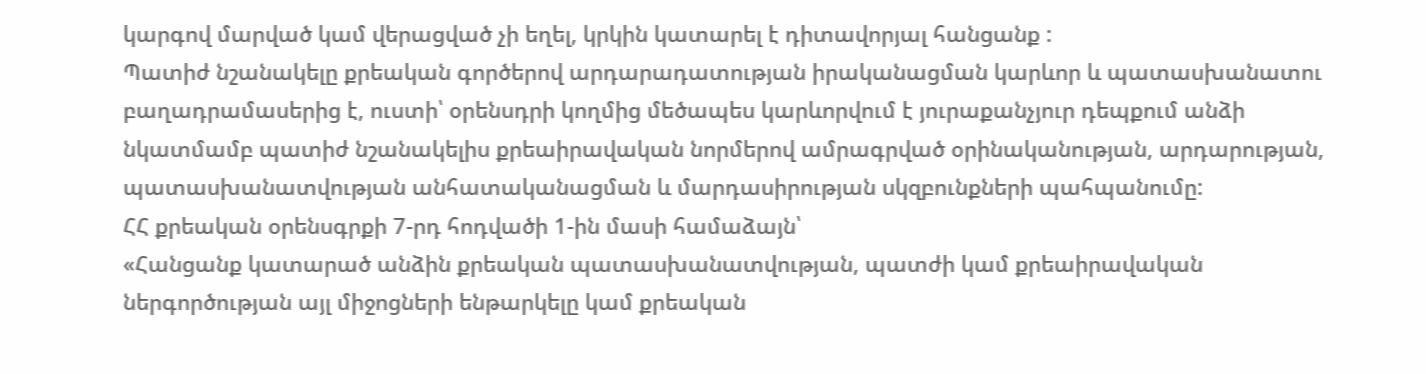կարգով մարված կամ վերացված չի եղել, կրկին կատարել է դիտավորյալ հանցանք :
Պատիժ նշանակելը քրեական գործերով արդարադատության իրականացման կարևոր և պատասխանատու բաղադրամասերից է, ուստի՝ օրենսդրի կողմից մեծապես կարևորվում է յուրաքանչյուր դեպքում անձի նկատմամբ պատիժ նշանակելիս քրեաիրավական նորմերով ամրագրված օրինականության, արդարության, պատասխանատվության անհատականացման և մարդասիրության սկզբունքների պահպանումը:
ՀՀ քրեական օրենսգրքի 7-րդ հոդվածի 1-ին մասի համաձայն՝
«Հանցանք կատարած անձին քրեական պատասխանատվության, պատժի կամ քրեաիրավական ներգործության այլ միջոցների ենթարկելը կամ քրեական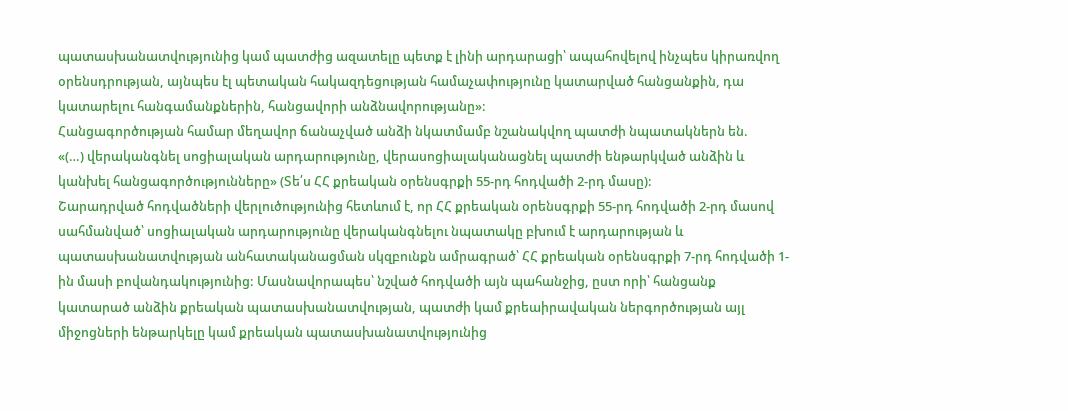պատասխանատվությունից կամ պատժից ազատելը պետք է լինի արդարացի՝ ապահովելով ինչպես կիրառվող օրենսդրության, այնպես էլ պետական հակազդեցության համաչափությունը կատարված հանցանքին, դա կատարելու հանգամանքներին, հանցավորի անձնավորությանը»:
Հանցագործության համար մեղավոր ճանաչված անձի նկատմամբ նշանակվող պատժի նպատակներն են.
«(…) վերականգնել սոցիալական արդարությունը, վերասոցիալականացնել պատժի ենթարկված անձին և կանխել հանցագործությունները» (Տե՛ս ՀՀ քրեական օրենսգրքի 55-րդ հոդվածի 2-րդ մասը):
Շարադրված հոդվածների վերլուծությունից հետևում է, որ ՀՀ քրեական օրենսգրքի 55-րդ հոդվածի 2-րդ մասով սահմանված՝ սոցիալական արդարությունը վերականգնելու նպատակը բխում է արդարության և պատասխանատվության անհատականացման սկզբունքն ամրագրած՝ ՀՀ քրեական օրենսգրքի 7-րդ հոդվածի 1-ին մասի բովանդակությունից: Մասնավորապես՝ նշված հոդվածի այն պահանջից, ըստ որի՝ հանցանք կատարած անձին քրեական պատասխանատվության, պատժի կամ քրեաիրավական ներգործության այլ միջոցների ենթարկելը կամ քրեական պատասխանատվությունից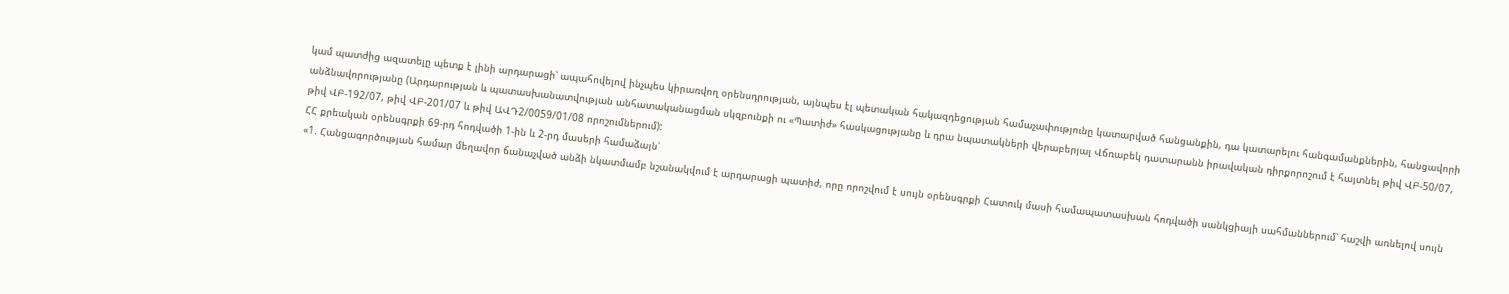կամ պատժից ազատելը պետք է լինի արդարացի՝ ապահովելով ինչպես կիրառվող օրենսդրության, այնպես էլ պետական հակազդեցության համաչափությունը կատարված հանցանքին, դա կատարելու հանգամանքներին, հանցավորի անձնավորությանը (Արդարության և պատասխանատվության անհատականացման սկզբունքի ու «Պատիժ» հասկացությանը և դրա նպատակների վերաբերյալ Վճռաբեկ դատարանն իրավական դիրքորոշում է հայտնել թիվ ՎԲ-50/07, թիվ ՎԲ-192/07, թիվ ՎԲ-201/07 և թիվ ԱՎԴ2/0059/01/08 որոշումներում):
ՀՀ քրեական օրենսգրքի 69-րդ հոդվածի 1-ին և 2-րդ մասերի համաձայն՝
«1. Հանցագործության համար մեղավոր ճանաչված անձի նկատմամբ նշանակվում է արդարացի պատիժ, որը որոշվում է սույն օրենսգրքի Հատուկ մասի համապատասխան հոդվածի սանկցիայի սահմաններում՝ հաշվի առնելով սույն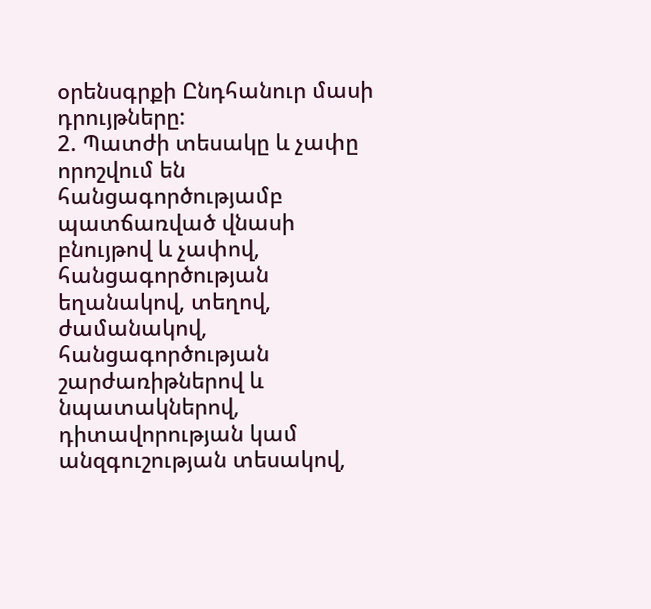օրենսգրքի Ընդհանուր մասի դրույթները:
2. Պատժի տեսակը և չափը որոշվում են հանցագործությամբ պատճառված վնասի բնույթով և չափով, հանցագործության եղանակով, տեղով, ժամանակով, հանցագործության շարժառիթներով և նպատակներով, դիտավորության կամ անզգուշության տեսակով,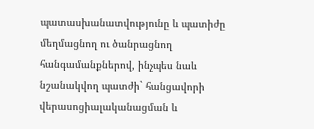պատասխանատվությունը և պատիժը մեղմացնող ու ծանրացնող հանգամանքներով, ինչպես նաև նշանակվող պատժի` հանցավորի վերասոցիալականացման և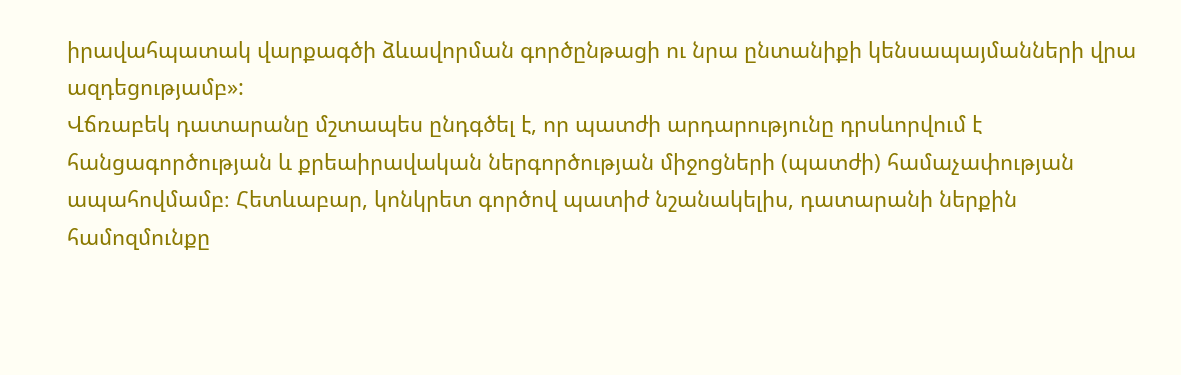իրավահպատակ վարքագծի ձևավորման գործընթացի ու նրա ընտանիքի կենսապայմանների վրա ազդեցությամբ»:
Վճռաբեկ դատարանը մշտապես ընդգծել է, որ պատժի արդարությունը դրսևորվում է հանցագործության և քրեաիրավական ներգործության միջոցների (պատժի) համաչափության ապահովմամբ։ Հետևաբար, կոնկրետ գործով պատիժ նշանակելիս, դատարանի ներքին համոզմունքը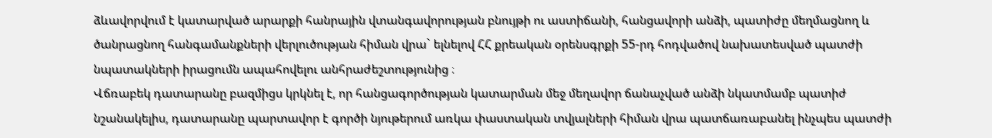ձևավորվում է կատարված արարքի հանրային վտանգավորության բնույթի ու աստիճանի, հանցավորի անձի, պատիժը մեղմացնող և ծանրացնող հանգամանքների վերլուծության հիման վրա` ելնելով ՀՀ քրեական օրենսգրքի 55-րդ հոդվածով նախատեսված պատժի նպատակների իրացումն ապահովելու անհրաժեշտությունից ։
Վճռաբեկ դատարանը բազմիցս կրկնել է, որ հանցագործության կատարման մեջ մեղավոր ճանաչված անձի նկատմամբ պատիժ նշանակելիս, դատարանը պարտավոր է գործի նյութերում առկա փաստական տվյալների հիման վրա պատճառաբանել ինչպես պատժի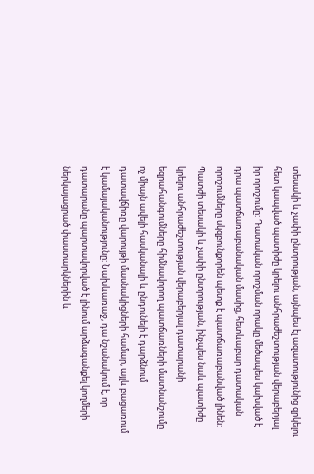տեսակի և չափի ընտրության, այնպես էլ ազատությունից զրկելու հետ կապված պատիժը կրելու անհրաժեշտության վերաբերյալ իր որոշումը: Դատական որոշման որակը մեծապես կախված է դրա պատճառաբանական մասից, հետևաբար դատական որոշումները սկզբունքորեն պետք է պատճառաբանված լինեն: Պատժի տեսակի և չափի ընտրության, ինչպես նաև պատիժը կրելու անհրաժեշտության վերաբերյալ դատարանի եզրահանգումները հիմնավորող պատճառների մատնանշումը ոչ միայն ավելի հասկանալի և ընդունելի է դարձնում դատավճիռը վարույթի մասնակիցների համար, այլև բացառում է կամայականությունը: Նախևառաջ, դա նշանակում է, որ դատարանը պարտավորված է լինում արձագանքել կողմերի ներկայացրած փաստարկներին և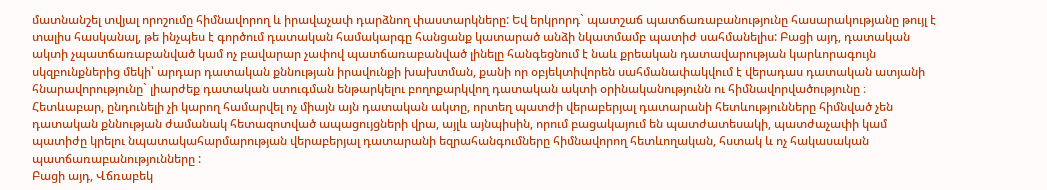մատնանշել տվյալ որոշումը հիմնավորող և իրավաչափ դարձնող փաստարկները: Եվ երկրորդ` պատշաճ պատճառաբանությունը հասարակությանը թույլ է տալիս հասկանալ, թե ինչպես է գործում դատական համակարգը հանցանք կատարած անձի նկատմամբ պատիժ սահմանելիս: Բացի այդ, դատական ակտի չպատճառաբանված կամ ոչ բավարար չափով պատճառաբանված լինելը հանգեցնում է նաև քրեական դատավարության կարևորագույն սկզբունքներից մեկի՝ արդար դատական քննության իրավունքի խախտման, քանի որ օբյեկտիվորեն սահմանափակվում է վերադաս դատական ատյանի հնարավորությունը` լիարժեք դատական ստուգման ենթարկելու բողոքարկվող դատական ակտի օրինականությունն ու հիմնավորվածությունը ։
Հետևաբար, ընդունելի չի կարող համարվել ոչ միայն այն դատական ակտը, որտեղ պատժի վերաբերյալ դատարանի հետևությունները հիմնված չեն դատական քննության ժամանակ հետազոտված ապացույցների վրա, այլև այնպիսին, որում բացակայում են պատժատեսակի, պատժաչափի կամ պատիժը կրելու նպատակահարմարության վերաբերյալ դատարանի եզրահանգումները հիմնավորող հետևողական, հստակ և ոչ հակասական պատճառաբանությունները :
Բացի այդ, Վճռաբեկ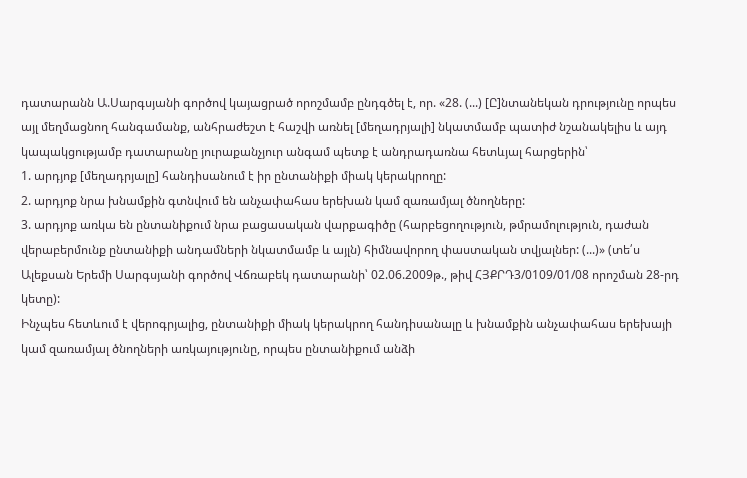դատարանն Ա.Սարգսյանի գործով կայացրած որոշմամբ ընդգծել է, որ. «28. (...) [Ը]նտանեկան դրությունը որպես այլ մեղմացնող հանգամանք, անհրաժեշտ է հաշվի առնել [մեղադրյալի] նկատմամբ պատիժ նշանակելիս և այդ կապակցությամբ դատարանը յուրաքանչյուր անգամ պետք է անդրադառնա հետևյալ հարցերին՝
1. արդյոք [մեղադրյալը] հանդիսանում է իր ընտանիքի միակ կերակրողը:
2. արդյոք նրա խնամքին գտնվում են անչափահաս երեխան կամ զառամյալ ծնողները:
3. արդյոք առկա են ընտանիքում նրա բացասական վարքագիծը (հարբեցողություն, թմրամոլություն, դաժան վերաբերմունք ընտանիքի անդամների նկատմամբ և այլն) հիմնավորող փաստական տվյալներ: (...)» (տե՛ս Ալեքսան Երեմի Սարգսյանի գործով Վճռաբեկ դատարանի՝ 02.06.2009թ., թիվ ՀՅՔՐԴ3/0109/01/08 որոշման 28-րդ կետը):
Ինչպես հետևում է վերոգրյալից, ընտանիքի միակ կերակրող հանդիսանալը և խնամքին անչափահաս երեխայի կամ զառամյալ ծնողների առկայությունը, որպես ընտանիքում անձի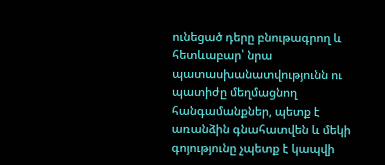ունեցած դերը բնութագրող և հետևաբար՝ նրա պատասխանատվությունն ու պատիժը մեղմացնող հանգամանքներ, պետք է առանձին գնահատվեն և մեկի գոյությունը չպետք է կապվի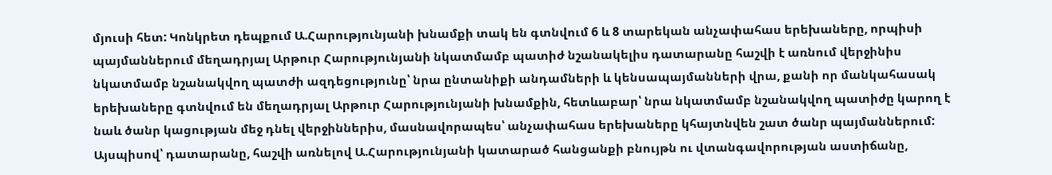մյուսի հետ: Կոնկրետ դեպքում Ա.Հարությունյանի խնամքի տակ են գտնվում 6 և 8 տարեկան անչափահաս երեխաները, որպիսի պայմաններում մեղադրյալ Արթուր Հարությունյանի նկատմամբ պատիժ նշանակելիս դատարանը հաշվի է առնում վերջինիս նկատմամբ նշանակվող պատժի ազդեցությունը՝ նրա ընտանիքի անդամների և կենսապայմանների վրա, քանի որ մանկահասակ երեխաները գտնվում են մեղադրյալ Արթուր Հարությունյանի խնամքին, հետևաբար՝ նրա նկատմամբ նշանակվող պատիժը կարող է նաև ծանր կացության մեջ դնել վերջիններիս, մասնավորապես՝ անչափահաս երեխաները կհայտնվեն շատ ծանր պայմաններում:
Այսպիսով՝ դատարանը, հաշվի առնելով Ա.Հարությունյանի կատարած հանցանքի բնույթն ու վտանգավորության աստիճանը,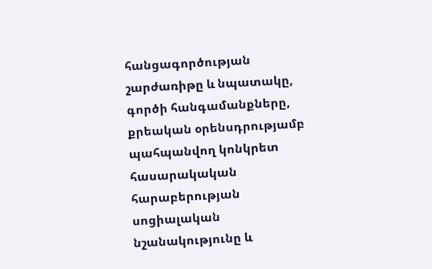հանցագործության շարժառիթը և նպատակը, գործի հանգամանքները, քրեական օրենսդրությամբ պահպանվող կոնկրետ հասարակական հարաբերության սոցիալական նշանակությունը և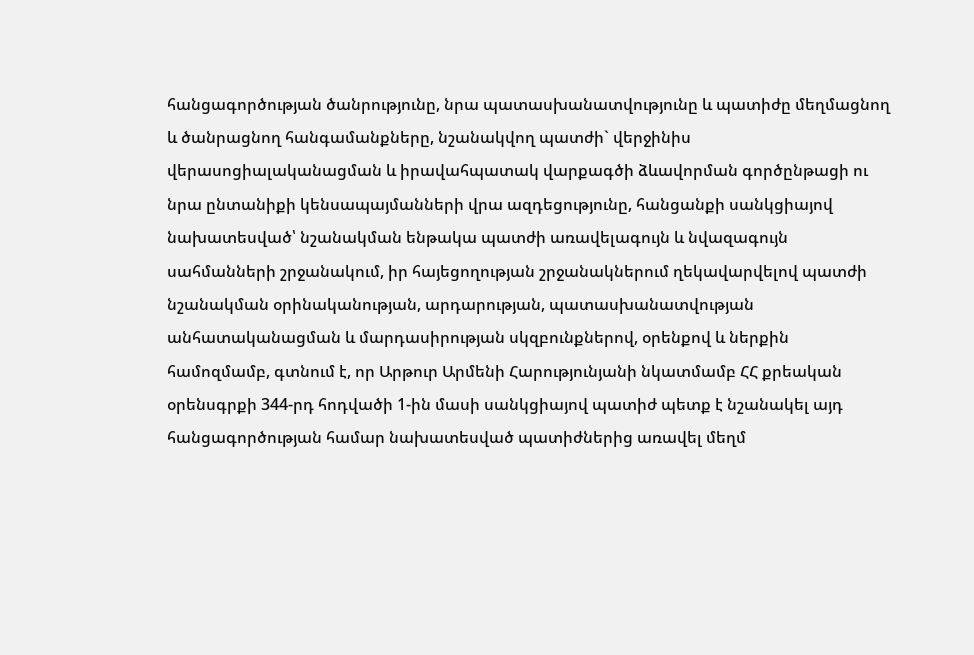հանցագործության ծանրությունը, նրա պատասխանատվությունը և պատիժը մեղմացնող և ծանրացնող հանգամանքները, նշանակվող պատժի` վերջինիս վերասոցիալականացման և իրավահպատակ վարքագծի ձևավորման գործընթացի ու նրա ընտանիքի կենսապայմանների վրա ազդեցությունը, հանցանքի սանկցիայով նախատեսված՝ նշանակման ենթակա պատժի առավելագույն և նվազագույն սահմանների շրջանակում, իր հայեցողության շրջանակներում ղեկավարվելով պատժի նշանակման օրինականության, արդարության, պատասխանատվության անհատականացման և մարդասիրության սկզբունքներով, օրենքով և ներքին համոզմամբ, գտնում է, որ Արթուր Արմենի Հարությունյանի նկատմամբ ՀՀ քրեական օրենսգրքի 344-րդ հոդվածի 1-ին մասի սանկցիայով պատիժ պետք է նշանակել այդ հանցագործության համար նախատեսված պատիժներից առավել մեղմ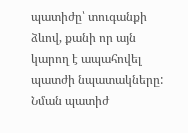պատիժը՝ տուգանքի ձևով, քանի որ այն կարող է ապահովել պատժի նպատակները: Նման պատիժ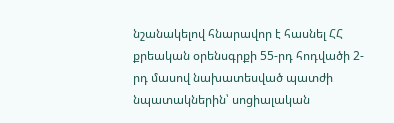նշանակելով հնարավոր է հասնել ՀՀ քրեական օրենսգրքի 55-րդ հոդվածի 2-րդ մասով նախատեսված պատժի նպատակներին՝ սոցիալական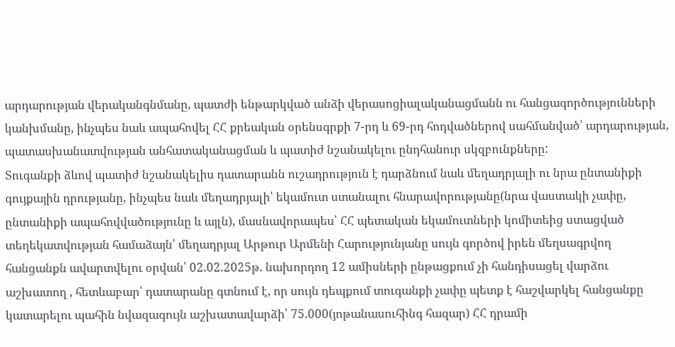արդարության վերականգնմանը, պատժի ենթարկված անձի վերասոցիալականացմանն ու հանցագործությունների կանխմանը, ինչպես նաև ապահովել ՀՀ քրեական օրենսգրքի 7-րդ և 69-րդ հոդվածներով սահմանված՝ արդարության, պատասխանատվության անհատականացման և պատիժ նշանակելու ընդհանուր սկզբունքները:
Տուգանքի ձևով պատիժ նշանակելիս դատարանն ուշադրություն է դարձնում նաև մեղադրյալի ու նրա ընտանիքի գույքային դրությանը, ինչպես նաև մեղադրյալի՝ եկամուտ ստանալու հնարավորությանը(նրա վաստակի չափը, ընտանիքի ապահովվածությունը և այլն), մասնավորապես՝ ՀՀ պետական եկամուտների կոմիտեից ստացված տեղեկատվության համաձայն՝ մեղադրյալ Արթուր Արմենի Հարությունյանը սույն գործով իրեն մեղսագրվող հանցանքն ավարտվելու օրվան՝ 02.02.2025թ. նախորդող 12 ամիսների ընթացքում չի հանդիսացել վարձու աշխատող , հետևաբար՝ դատարանը գտնում է, որ սույն դեպքում տուգանքի չափը պետք է հաշվարկել հանցանքը կատարելու պահին նվազագույն աշխատավարձի՝ 75.000(յոթանասուհինգ հազար) ՀՀ դրամի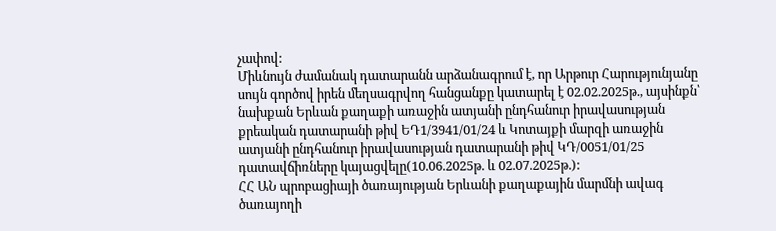չափով:
Միևնույն ժամանակ դատարանն արձանագրում է, որ Արթուր Հարությունյանը սույն գործով իրեն մեղսագրվող հանցանքը կատարել է 02.02.2025թ., այսինքն՝ նախքան Երևան քաղաքի առաջին ատյանի ընդհանուր իրավասության քրեական դատարանի թիվ ԵԴ1/3941/01/24 և Կոտայքի մարզի առաջին ատյանի ընդհանուր իրավասության դատարանի թիվ ԿԴ/0051/01/25 դատավճիռները կայացվելը(10.06.2025թ. և 02.07.2025թ.):
ՀՀ ԱՆ պրոբացիայի ծառայության Երևանի քաղաքային մարմնի ավագ ծառայողի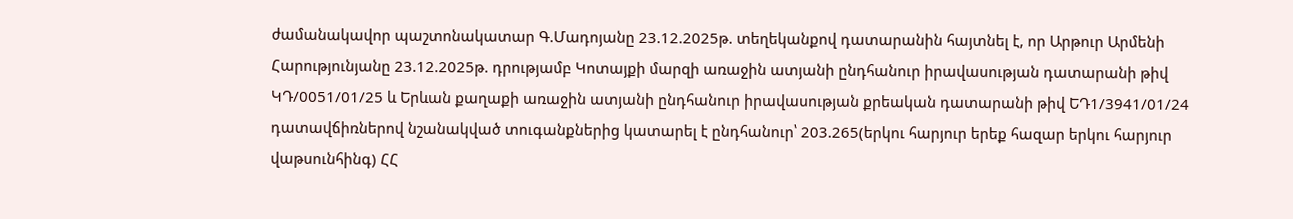ժամանակավոր պաշտոնակատար Գ.Մադոյանը 23.12.2025թ. տեղեկանքով դատարանին հայտնել է, որ Արթուր Արմենի Հարությունյանը 23.12.2025թ. դրությամբ Կոտայքի մարզի առաջին ատյանի ընդհանուր իրավասության դատարանի թիվ ԿԴ/0051/01/25 և Երևան քաղաքի առաջին ատյանի ընդհանուր իրավասության քրեական դատարանի թիվ ԵԴ1/3941/01/24 դատավճիռներով նշանակված տուգանքներից կատարել է ընդհանուր՝ 203.265(երկու հարյուր երեք հազար երկու հարյուր վաթսունհինգ) ՀՀ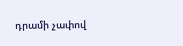դրամի չափով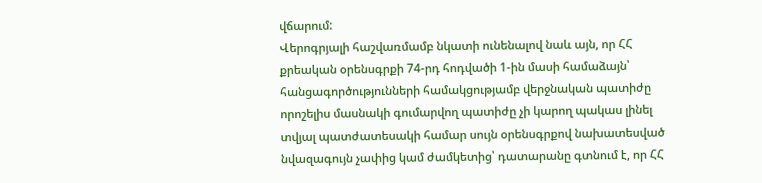վճարում:
Վերոգրյալի հաշվառմամբ նկատի ունենալով նաև այն, որ ՀՀ քրեական օրենսգրքի 74-րդ հոդվածի 1-ին մասի համաձայն՝ հանցագործությունների համակցությամբ վերջնական պատիժը որոշելիս մասնակի գումարվող պատիժը չի կարող պակաս լինել տվյալ պատժատեսակի համար սույն օրենսգրքով նախատեսված նվազագույն չափից կամ ժամկետից՝ դատարանը գտնում է, որ ՀՀ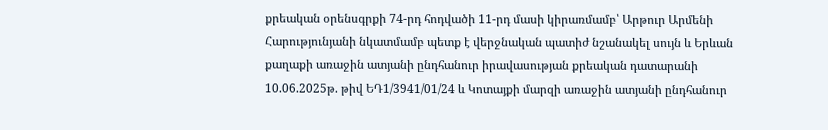քրեական օրենսգրքի 74-րդ հոդվածի 11-րդ մասի կիրառմամբ՝ Արթուր Արմենի Հարությունյանի նկատմամբ պետք է վերջնական պատիժ նշանակել սույն և Երևան քաղաքի առաջին ատյանի ընդհանուր իրավասության քրեական դատարանի 10.06.2025թ. թիվ ԵԴ1/3941/01/24 և Կոտայքի մարզի առաջին ատյանի ընդհանուր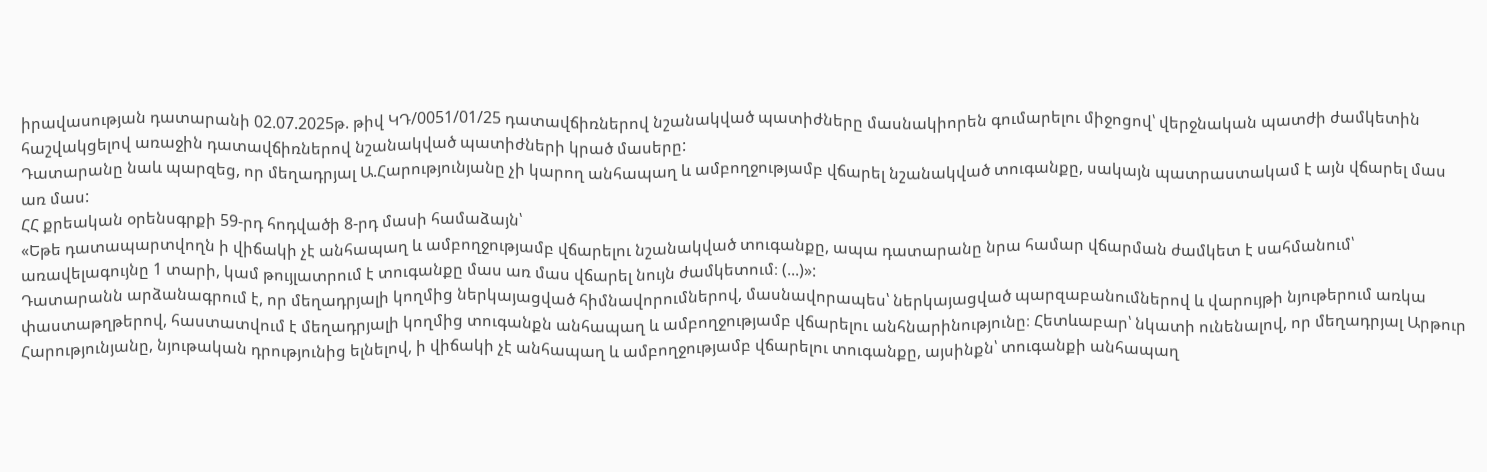իրավասության դատարանի 02.07.2025թ. թիվ ԿԴ/0051/01/25 դատավճիռներով նշանակված պատիժները մասնակիորեն գումարելու միջոցով՝ վերջնական պատժի ժամկետին հաշվակցելով առաջին դատավճիռներով նշանակված պատիժների կրած մասերը:
Դատարանը նաև պարզեց, որ մեղադրյալ Ա.Հարությունյանը չի կարող անհապաղ և ամբողջությամբ վճարել նշանակված տուգանքը, սակայն պատրաստակամ է այն վճարել մաս առ մաս:
ՀՀ քրեական օրենսգրքի 59-րդ հոդվածի 8-րդ մասի համաձայն՝
«Եթե դատապարտվողն ի վիճակի չէ անհապաղ և ամբողջությամբ վճարելու նշանակված տուգանքը, ապա դատարանը նրա համար վճարման ժամկետ է սահմանում՝ առավելագույնը 1 տարի, կամ թույլատրում է տուգանքը մաս առ մաս վճարել նույն ժամկետում։ (...)»:
Դատարանն արձանագրում է, որ մեղադրյալի կողմից ներկայացված հիմնավորումներով, մասնավորապես՝ ներկայացված պարզաբանումներով և վարույթի նյութերում առկա փաստաթղթերով, հաստատվում է մեղադրյալի կողմից տուգանքն անհապաղ և ամբողջությամբ վճարելու անհնարինությունը։ Հետևաբար՝ նկատի ունենալով, որ մեղադրյալ Արթուր Հարությունյանը, նյութական դրությունից ելնելով, ի վիճակի չէ անհապաղ և ամբողջությամբ վճարելու տուգանքը, այսինքն՝ տուգանքի անհապաղ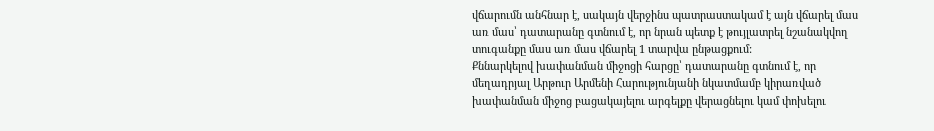վճարումն անհնար է, սակայն վերջինս պատրաստակամ է այն վճարել մաս առ մաս՝ դատարանը գտնում է, որ նրան պետք է թույլատրել նշանակվող տուգանքը մաս առ մաս վճարել 1 տարվա ընթացքում:
Քննարկելով խափանման միջոցի հարցը՝ դատարանը գտնում է, որ մեղադրյալ Արթուր Արմենի Հարությունյանի նկատմամբ կիրառված խափանման միջոց բացակայելու արգելքը վերացնելու կամ փոխելու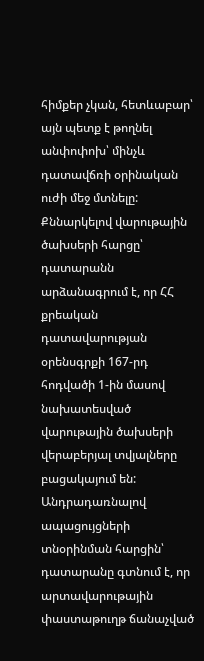հիմքեր չկան, հետևաբար՝ այն պետք է թողնել անփոփոխ՝ մինչև դատավճռի օրինական ուժի մեջ մտնելը:
Քննարկելով վարութային ծախսերի հարցը՝ դատարանն արձանագրում է, որ ՀՀ քրեական դատավարության օրենսգրքի 167-րդ հոդվածի 1-ին մասով նախատեսված վարութային ծախսերի վերաբերյալ տվյալները բացակայում են:
Անդրադառնալով ապացույցների տնօրինման հարցին՝ դատարանը գտնում է, որ արտավարութային փաստաթուղթ ճանաչված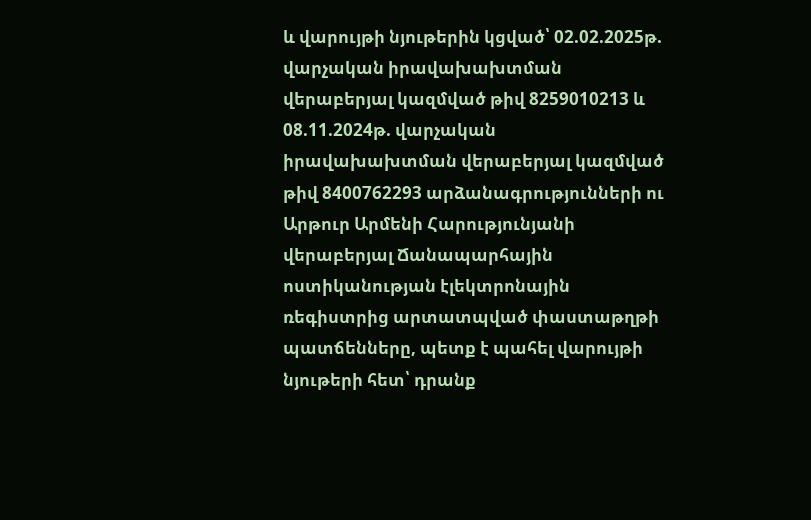և վարույթի նյութերին կցված՝ 02.02.2025թ. վարչական իրավախախտման վերաբերյալ կազմված թիվ 8259010213 և 08.11.2024թ. վարչական իրավախախտման վերաբերյալ կազմված թիվ 8400762293 արձանագրությունների ու Արթուր Արմենի Հարությունյանի վերաբերյալ Ճանապարհային ոստիկանության էլեկտրոնային ռեգիստրից արտատպված փաստաթղթի պատճենները, պետք է պահել վարույթի նյութերի հետ՝ դրանք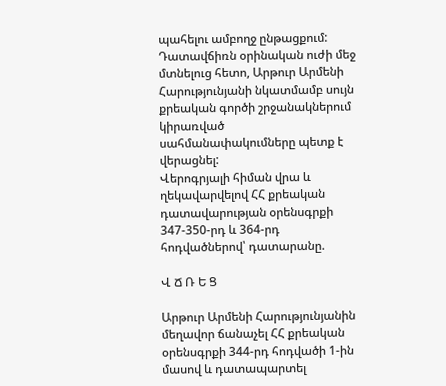պահելու ամբողջ ընթացքում:
Դատավճիռն օրինական ուժի մեջ մտնելուց հետո, Արթուր Արմենի Հարությունյանի նկատմամբ սույն քրեական գործի շրջանակներում կիրառված սահմանափակումները պետք է վերացնել:
Վերոգրյալի հիման վրա և ղեկավարվելով ՀՀ քրեական դատավարության օրենսգրքի 347-350-րդ և 364-րդ հոդվածներով՝ դատարանը.

Վ Ճ Ռ Ե Ց

Արթուր Արմենի Հարությունյանին մեղավոր ճանաչել ՀՀ քրեական օրենսգրքի 344-րդ հոդվածի 1-ին մասով և դատապարտել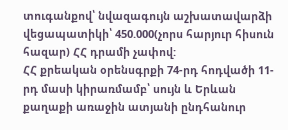տուգանքով՝ նվազագույն աշխատավարձի վեցապատիկի՝ 450.000(չորս հարյուր հիսուն հազար) ՀՀ դրամի չափով:
ՀՀ քրեական օրենսգրքի 74-րդ հոդվածի 11-րդ մասի կիրառմամբ՝ սույն և Երևան քաղաքի առաջին ատյանի ընդհանուր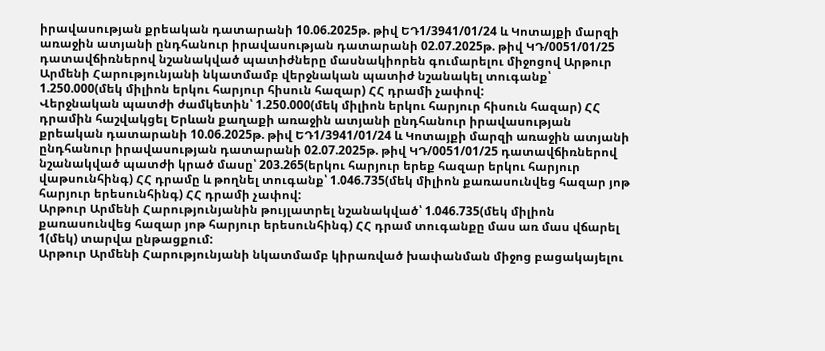իրավասության քրեական դատարանի 10.06.2025թ. թիվ ԵԴ1/3941/01/24 և Կոտայքի մարզի առաջին ատյանի ընդհանուր իրավասության դատարանի 02.07.2025թ. թիվ ԿԴ/0051/01/25 դատավճիռներով նշանակված պատիժները մասնակիորեն գումարելու միջոցով Արթուր Արմենի Հարությունյանի նկատմամբ վերջնական պատիժ նշանակել տուգանք՝ 1.250.000(մեկ միլիոն երկու հարյուր հիսուն հազար) ՀՀ դրամի չափով:
Վերջնական պատժի ժամկետին՝ 1.250.000(մեկ միլիոն երկու հարյուր հիսուն հազար) ՀՀ դրամին հաշվակցել Երևան քաղաքի առաջին ատյանի ընդհանուր իրավասության քրեական դատարանի 10.06.2025թ. թիվ ԵԴ1/3941/01/24 և Կոտայքի մարզի առաջին ատյանի ընդհանուր իրավասության դատարանի 02.07.2025թ. թիվ ԿԴ/0051/01/25 դատավճիռներով նշանակված պատժի կրած մասը՝ 203.265(երկու հարյուր երեք հազար երկու հարյուր վաթսունհինգ) ՀՀ դրամը և թողնել տուգանք՝ 1.046.735(մեկ միլիոն քառասունվեց հազար յոթ հարյուր երեսունհինգ) ՀՀ դրամի չափով:
Արթուր Արմենի Հարությունյանին թույլատրել նշանակված՝ 1.046.735(մեկ միլիոն քառասունվեց հազար յոթ հարյուր երեսունհինգ) ՀՀ դրամ տուգանքը մաս առ մաս վճարել 1(մեկ) տարվա ընթացքում:
Արթուր Արմենի Հարությունյանի նկատմամբ կիրառված խափանման միջոց բացակայելու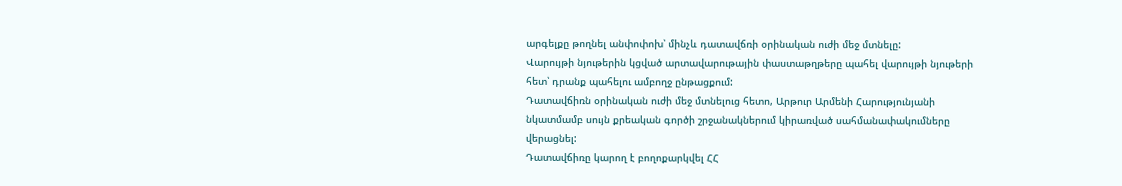արգելքը թողնել անփոփոխ՝ մինչև դատավճռի օրինական ուժի մեջ մտնելը:
Վարույթի նյութերին կցված արտավարութային փաստաթղթերը պահել վարույթի նյութերի հետ՝ դրանք պահելու ամբողջ ընթացքում:
Դատավճիռն օրինական ուժի մեջ մտնելուց հետո, Արթուր Արմենի Հարությունյանի նկատմամբ սույն քրեական գործի շրջանակներում կիրառված սահմանափակումները վերացնել:
Դատավճիռը կարող է բողոքարկվել ՀՀ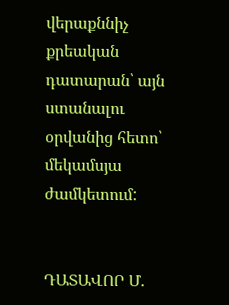վերաքննիչ քրեական դատարան՝ այն ստանալու օրվանից հետո՝ մեկամսյա ժամկետում:


ԴԱՏԱՎՈՐ Մ.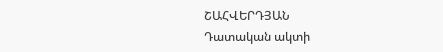ՇԱՀՎԵՐԴՅԱՆ
Դատական ակտի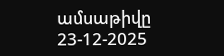ամսաթիվը 23-12-2025